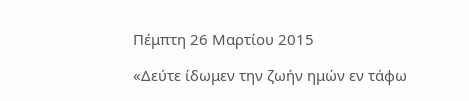Πέμπτη 26 Μαρτίου 2015

«Δεύτε ίδωμεν την ζωήν ημών εν τάφω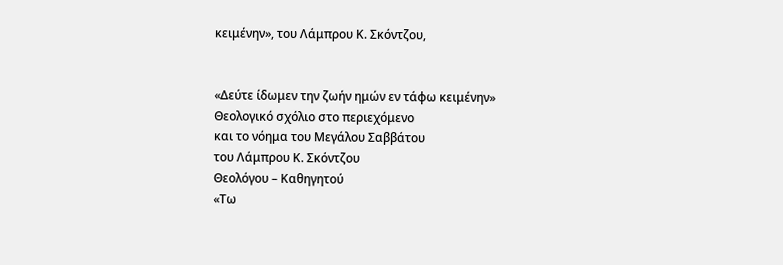κειμένην», του Λάμπρου Κ. Σκόντζου,


«Δεύτε ίδωμεν την ζωήν ημών εν τάφω κειμένην»
Θεολογικό σχόλιο στο περιεχόμενο
και το νόημα του Μεγάλου Σαββάτου
του Λάμπρου Κ. Σκόντζου
Θεολόγου – Καθηγητού
«Τω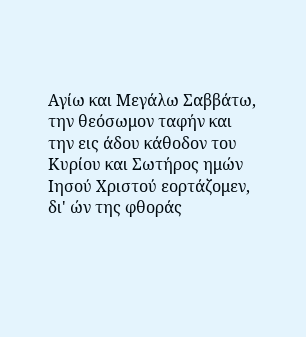Αγίω και Μεγάλω Σαββάτω, την θεόσωμον ταφήν και την εις άδου κάθοδον του Κυρίου και Σωτήρος ημών Ιησού Χριστού εορτάζομεν, δι' ών της φθοράς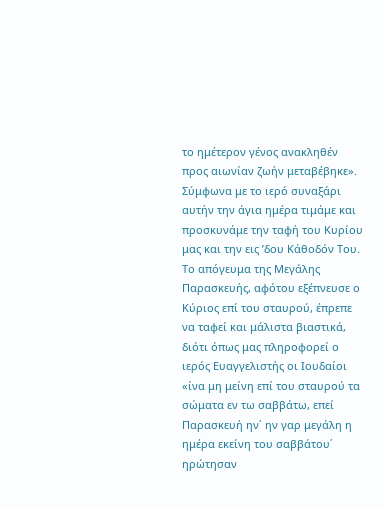το ημέτερον γένος ανακληθέν προς αιωνίαν ζωήν μεταβέβηκε». Σύμφωνα με το ιερό συναξάρι αυτήν την άγια ημέρα τιμάμε και προσκυνάμε την ταφή του Κυρίου μας και την εις ʼδου Κάθοδόν Του.
Το απόγευμα της Μεγάλης Παρασκευής, αφότου εξέπνευσε ο Κύριος επί του σταυρού, έπρεπε να ταφεί και μάλιστα βιαστικά, διότι όπως μας πληροφορεί ο ιερός Ευαγγελιστής οι Ιουδαίοι «ίνα μη μείνη επί του σταυρού τα σώματα εν τω σαββάτω, επεί Παρασκευή ην΄ ην γαρ μεγάλη η ημέρα εκείνη του σαββάτου΄ ηρώτησαν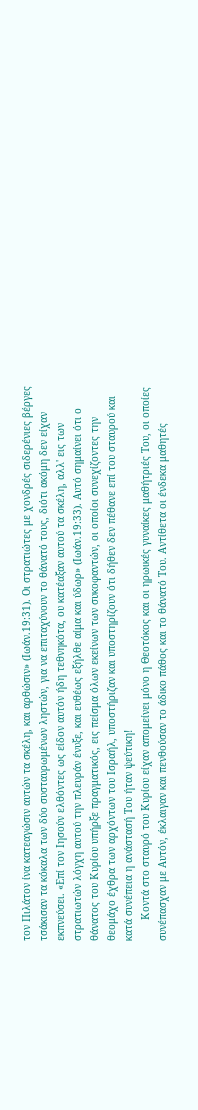τον Πιλάτον ίνα κατεαγώσιν αυτών τα σκέλη, και αρθώσιν» (Ιωάν.19:31). Οι στρατιώτες με χονδρές σιδερένιες βέργες τσάκισαν τα κόκαλα των δύο συσταυρωμένων ληστών, για να επιταχύνουν το θάνατό τους, διότι ακόμη δεν είχαν εκπνεύσει. «Επί τον Ιησούν ελθόντες ως είδον αυτόν ήδη τεθνηκότα, ου κατέαξαν αυτού τα σκέλη, αλλ' εις των στρατιωτών λόγχη αυτού την πλευράν ένυξε, και ευθέως εξήλθε αίμα και ύδωρ» (Ιωάν.19:33). Αυτό σημαίνει ότι ο θάνατος του Κυρίου υπήρξε πραγματικός, εις πείσμα όλων εκείνων των συκοφαντών, οι οποίοι συνεχίζοντες την θεομάχο έχθρα των αρχόντων του Ισραήλ, υποστήριζαν και υποστηρίζουν ότι δήθεν δεν πέθανε επί του σταυρού και κατά συνέπεια η ανάστασή Του ήταν ψεύτικη!
       Κοντά στο σταυρό του Κυρίου είχαν απομείνει μόνο η Θεοτόκος και οι ηρωικές γυναίκες μαθήτριές Του, οι οποίες συνέπασχαν με Αυτόν, έκλαιγαν και πενθούσαν το άδικο πάθος και το θάνατό Του. Αντίθετα οι ένδεκα μαθητές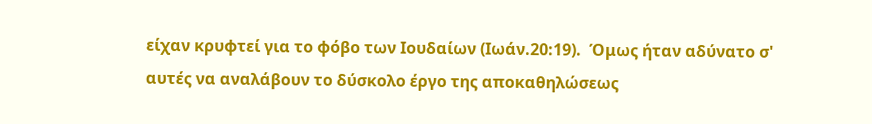είχαν κρυφτεί για το φόβο των Ιουδαίων (Ιωάν.20:19).  Όμως ήταν αδύνατο σ' αυτές να αναλάβουν το δύσκολο έργο της αποκαθηλώσεως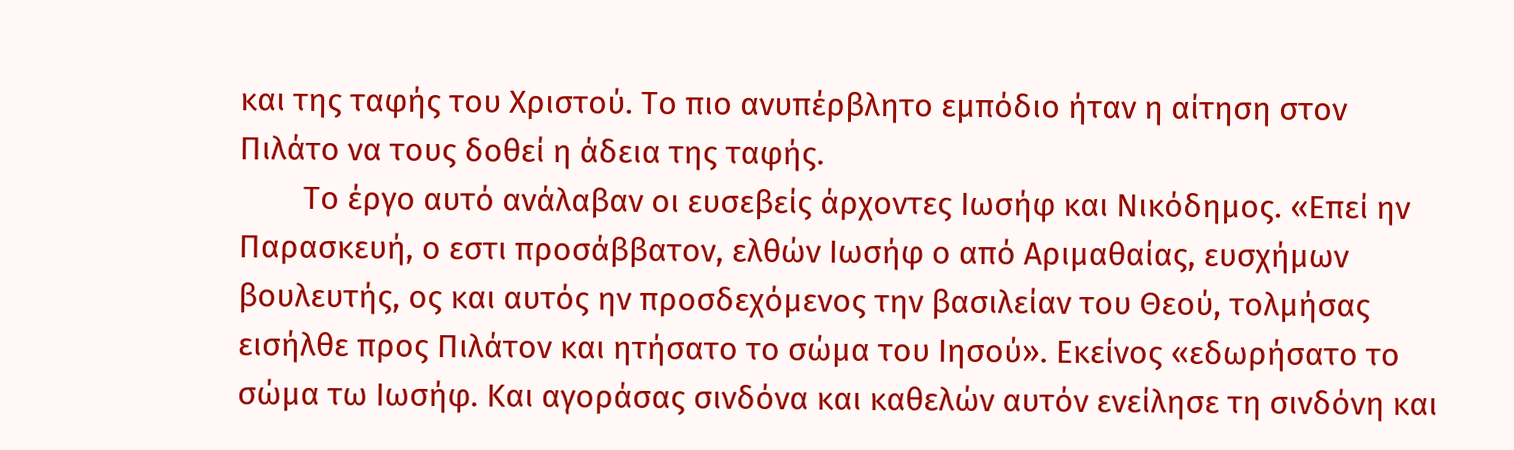και της ταφής του Χριστού. Το πιο ανυπέρβλητο εμπόδιο ήταν η αίτηση στον Πιλάτο να τους δοθεί η άδεια της ταφής.
        Το έργο αυτό ανάλαβαν οι ευσεβείς άρχοντες Ιωσήφ και Νικόδημος. «Επεί ην Παρασκευή, ο εστι προσάββατον, ελθών Ιωσήφ ο από Αριμαθαίας, ευσχήμων βουλευτής, ος και αυτός ην προσδεχόμενος την βασιλείαν του Θεού, τολμήσας εισήλθε προς Πιλάτον και ητήσατο το σώμα του Ιησού». Εκείνος «εδωρήσατο το σώμα τω Ιωσήφ. Και αγοράσας σινδόνα και καθελών αυτόν ενείλησε τη σινδόνη και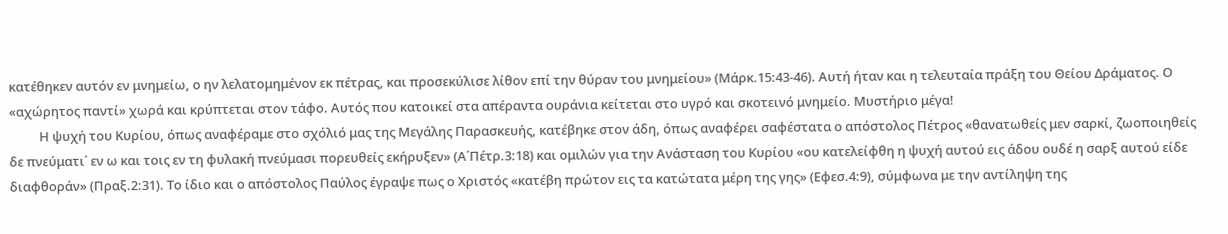κατέθηκεν αυτόν εν μνημείω, ο ην λελατομημένον εκ πέτρας, και προσεκύλισε λίθον επί την θύραν του μνημείου» (Μάρκ.15:43-46). Αυτή ήταν και η τελευταία πράξη του Θείου Δράματος. Ο «αχώρητος παντί» χωρά και κρύπτεται στον τάφο. Αυτός που κατοικεί στα απέραντα ουράνια κείτεται στο υγρό και σκοτεινό μνημείο. Μυστήριο μέγα!
          Η ψυχή του Κυρίου, όπως αναφέραμε στο σχόλιό μας της Μεγάλης Παρασκευής, κατέβηκε στον άδη, όπως αναφέρει σαφέστατα ο απόστολος Πέτρος «θανατωθείς μεν σαρκί, ζωοποιηθείς δε πνεύματι΄ εν ω και τοις εν τη φυλακή πνεύμασι πορευθείς εκήρυξεν» (Α΄Πέτρ.3:18) και ομιλών για την Ανάσταση του Κυρίου «ου κατελείφθη η ψυχή αυτού εις άδου ουδέ η σαρξ αυτού είδε διαφθοράν» (Πραξ.2:31). Το ίδιο και ο απόστολος Παύλος έγραψε πως ο Χριστός «κατέβη πρώτον εις τα κατώτατα μέρη της γης» (Εφεσ.4:9), σύμφωνα με την αντίληψη της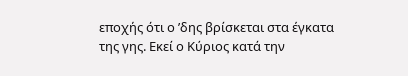εποχής ότι ο ʼδης βρίσκεται στα έγκατα της γης. Εκεί ο Κύριος κατά την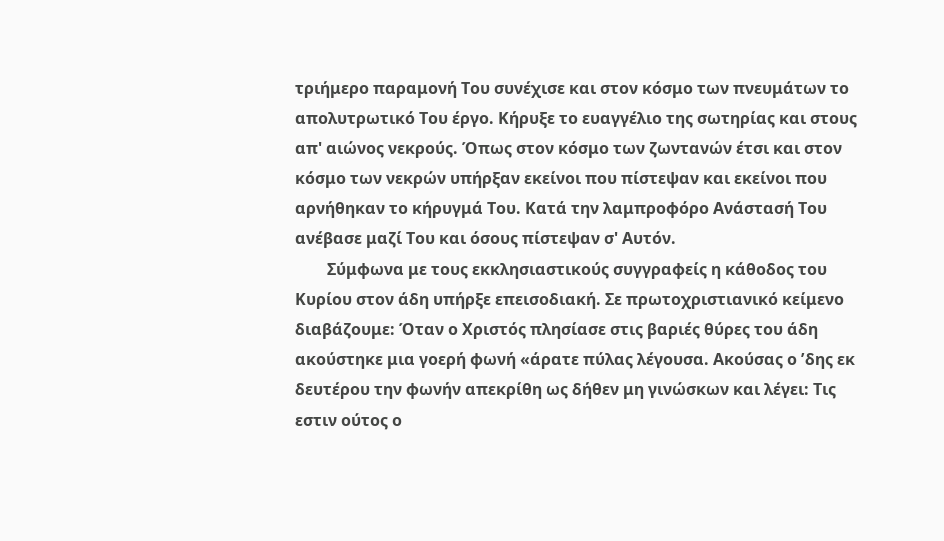τριήμερο παραμονή Του συνέχισε και στον κόσμο των πνευμάτων το απολυτρωτικό Του έργο. Κήρυξε το ευαγγέλιο της σωτηρίας και στους απ' αιώνος νεκρούς. Όπως στον κόσμο των ζωντανών έτσι και στον κόσμο των νεκρών υπήρξαν εκείνοι που πίστεψαν και εκείνοι που αρνήθηκαν το κήρυγμά Του. Κατά την λαμπροφόρο Ανάστασή Του ανέβασε μαζί Του και όσους πίστεψαν σ' Αυτόν.
        Σύμφωνα με τους εκκλησιαστικούς συγγραφείς η κάθοδος του Κυρίου στον άδη υπήρξε επεισοδιακή. Σε πρωτοχριστιανικό κείμενο διαβάζουμε: Όταν ο Χριστός πλησίασε στις βαριές θύρες του άδη ακούστηκε μια γοερή φωνή «άρατε πύλας λέγουσα. Ακούσας ο ʼδης εκ δευτέρου την φωνήν απεκρίθη ως δήθεν μη γινώσκων και λέγει: Τις εστιν ούτος ο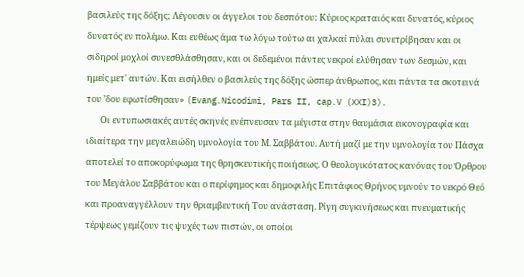βασιλεύς της δόξης; Λέγουσιν οι άγγελοι του δεσπότου: Κύριος κραταιός και δυνατός, κύριος δυνατός εν πολέμω. Και ευθέως άμα τω λόγω τούτω αι χαλκαί πύλαι συνετρίβησαν και οι σιδηροί μοχλοί συνεσθλάσθησαν, και οι δεδεμένοι πάντες νεκροί ελύθησαν των δεσμών, και ημείς μετ' αυτών. Και εισήλθεν ο βασιλεύς της δόξης ώσπερ άνθρωπος, και πάντα τα σκοτεινά του ʼδου εφωτίσθησαν» (Evang.Nicodimi, Pars II, cap.V (XXI)3).
       Οι εντυπωσιακές αυτές σκηνές ενέπνευσαν τα μέγιστα στην θαυμάσια εικονογραφία και ιδιαίτερα την μεγαλειώδη υμνολογία του Μ. Σαββάτου. Αυτή μαζί με την υμνολογία του Πάσχα αποτελεί το αποκορύφωμα της θρησκευτικής ποιήσεως. Ο θεολογικότατος κανόνας του Όρθρου του Μεγάλου Σαββάτου και ο περίφημος και δημοφιλής Επιτάφιος Θρήνος υμνούν το νεκρό Θεό και προαναγγέλλουν την θριαμβευτική Του ανάσταση. Ρίγη συγκινήσεως και πνευματικής τέρψεως γεμίζουν τις ψυχές των πιστών, οι οποίοι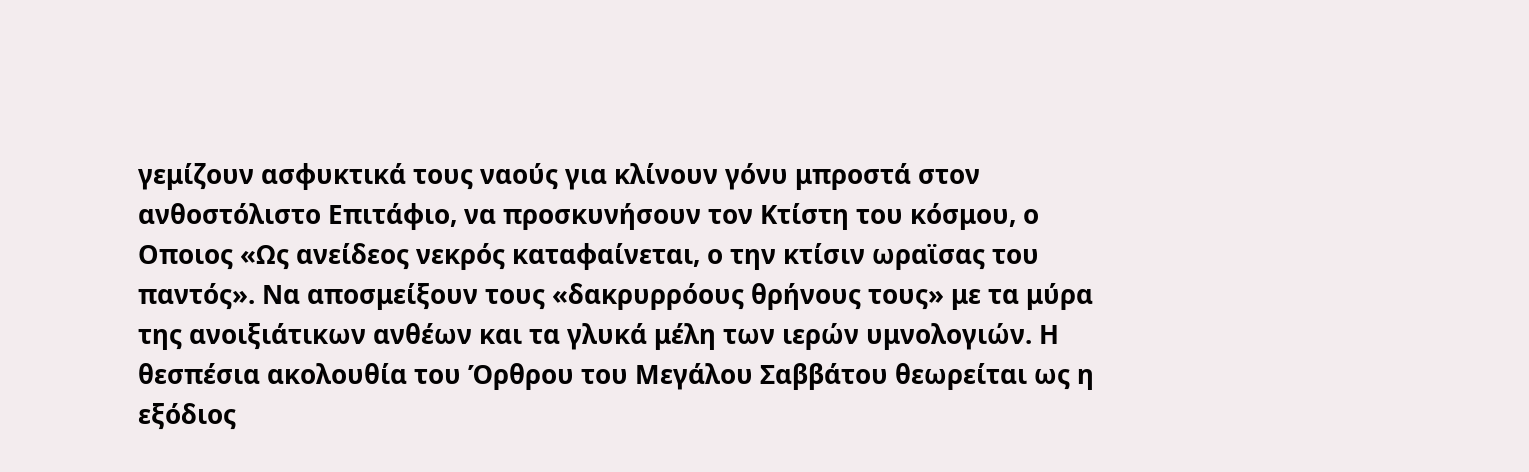γεμίζουν ασφυκτικά τους ναούς για κλίνουν γόνυ μπροστά στον ανθοστόλιστο Επιτάφιο, να προσκυνήσουν τον Κτίστη του κόσμου, ο Οποιος «Ως ανείδεος νεκρός καταφαίνεται, ο την κτίσιν ωραϊσας του παντός». Να αποσμείξουν τους «δακρυρρόους θρήνους τους» με τα μύρα της ανοιξιάτικων ανθέων και τα γλυκά μέλη των ιερών υμνολογιών. Η θεσπέσια ακολουθία του Όρθρου του Μεγάλου Σαββάτου θεωρείται ως η εξόδιος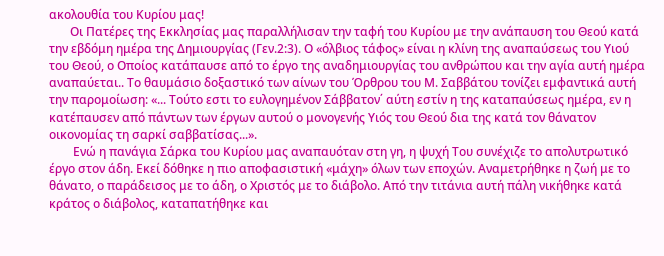ακολουθία του Κυρίου μας!
       Οι Πατέρες της Εκκλησίας μας παραλλήλισαν την ταφή του Κυρίου με την ανάπαυση του Θεού κατά την εβδόμη ημέρα της Δημιουργίας (Γεν.2:3). Ο «όλβιος τάφος» είναι η κλίνη της αναπαύσεως του Υιού του Θεού, ο Οποίος κατάπαυσε από το έργο της αναδημιουργίας του ανθρώπου και την αγία αυτή ημέρα αναπαύεται.. Το θαυμάσιο δοξαστικό των αίνων του Όρθρου του Μ. Σαββάτου τονίζει εμφαντικά αυτή την παρομοίωση: «... Τούτο εστι το ευλογημένον Σάββατον΄ αύτη εστίν η της καταπαύσεως ημέρα, εν η κατέπαυσεν από πάντων των έργων αυτού ο μονογενής Υιός του Θεού δια της κατά τον θάνατον οικονομίας τη σαρκί σαββατίσας...».
        Ενώ η πανάγια Σάρκα του Κυρίου μας αναπαυόταν στη γη, η ψυχή Του συνέχιζε το απολυτρωτικό έργο στον άδη. Εκεί δόθηκε η πιο αποφασιστική «μάχη» όλων των εποχών. Αναμετρήθηκε η ζωή με το θάνατο, ο παράδεισος με το άδη, ο Χριστός με το διάβολο. Από την τιτάνια αυτή πάλη νικήθηκε κατά κράτος ο διάβολος, καταπατήθηκε και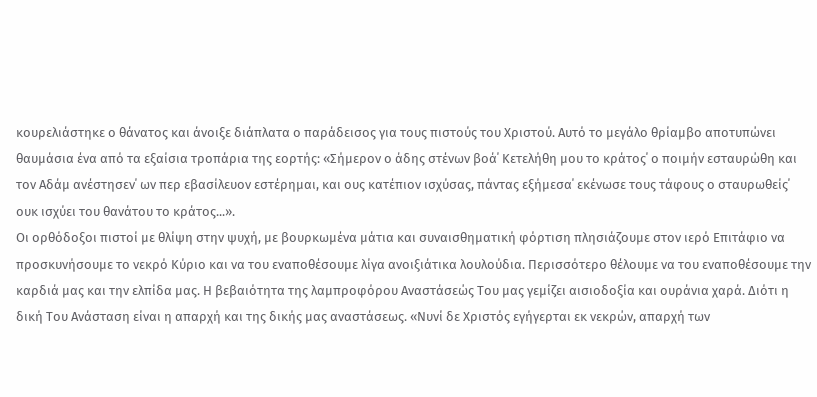κουρελιάστηκε ο θάνατος και άνοιξε διάπλατα ο παράδεισος για τους πιστούς του Χριστού. Αυτό το μεγάλο θρίαμβο αποτυπώνει θαυμάσια ένα από τα εξαίσια τροπάρια της εορτής: «Σήμερον ο άδης στένων βοά΄ Κετελήθη μου το κράτος΄ ο ποιμήν εσταυρώθη και τον Αδάμ ανέστησεν΄ ων περ εβασίλευον εστέρημαι, και ους κατέπιον ισχύσας, πάντας εξήμεσα΄ εκένωσε τους τάφους ο σταυρωθείς΄ ουκ ισχύει του θανάτου το κράτος...».
Οι ορθόδοξοι πιστοί με θλίψη στην ψυχή, με βουρκωμένα μάτια και συναισθηματική φόρτιση πλησιάζουμε στον ιερό Επιτάφιο να προσκυνήσουμε το νεκρό Κύριο και να του εναποθέσουμε λίγα ανοιξιάτικα λουλούδια. Περισσότερο θέλουμε να του εναποθέσουμε την καρδιά μας και την ελπίδα μας. Η βεβαιότητα της λαμπροφόρου Αναστάσεώς Του μας γεμίζει αισιοδοξία και ουράνια χαρά. Διότι η δική Του Ανάσταση είναι η απαρχή και της δικής μας αναστάσεως. «Νυνί δε Χριστός εγήγερται εκ νεκρών, απαρχή των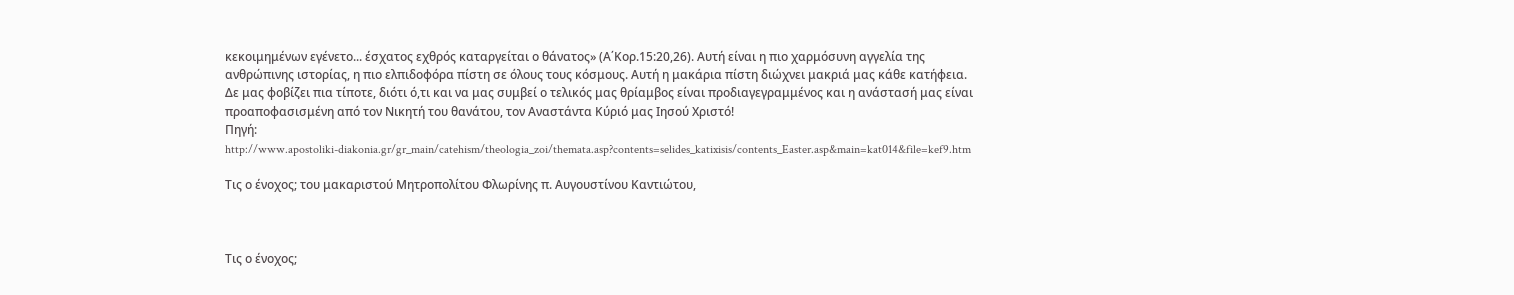κεκοιμημένων εγένετο... έσχατος εχθρός καταργείται ο θάνατος» (Α΄Κορ.15:20,26). Αυτή είναι η πιο χαρμόσυνη αγγελία της ανθρώπινης ιστορίας, η πιο ελπιδοφόρα πίστη σε όλους τους κόσμους. Αυτή η μακάρια πίστη διώχνει μακριά μας κάθε κατήφεια. Δε μας φοβίζει πια τίποτε, διότι ό,τι και να μας συμβεί ο τελικός μας θρίαμβος είναι προδιαγεγραμμένος και η ανάστασή μας είναι προαποφασισμένη από τον Νικητή του θανάτου, τον Αναστάντα Κύριό μας Ιησού Χριστό!
Πηγή:
http://www.apostoliki-diakonia.gr/gr_main/catehism/theologia_zoi/themata.asp?contents=selides_katixisis/contents_Easter.asp&main=kat014&file=kef9.htm

Τις ο ένοχος; του μακαριστού Μητροπολίτου Φλωρίνης π. Αυγουστίνου Καντιώτου,



Τις ο ένοχος;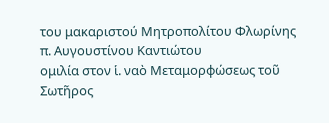του μακαριστού Μητροπολίτου Φλωρίνης
π. Αυγουστίνου Καντιώτου
ομιλία στον ἱ. ναὸ Μεταμορφώσεως τοῦ Σωτῆρος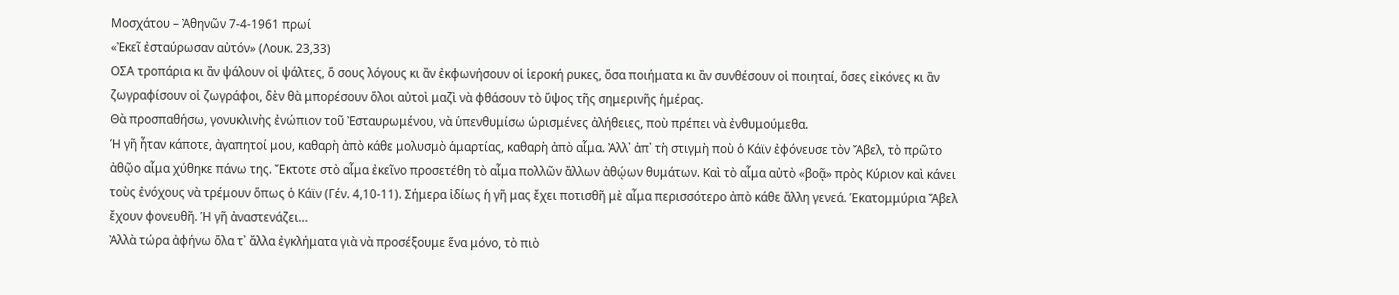Μοσχάτου – Ἀθηνῶν 7-4-1961 πρωί
«Ἐκεῖ ἐσταύρωσαν αὐτόν» (Λουκ. 23,33)
ΟΣΑ τροπάρια κι ἂν ψάλουν οἱ ψάλτες, ὅ σους λόγους κι ἂν ἐκφωνήσουν οἱ ἱεροκή ρυκες, ὅσα ποιήματα κι ἂν συνθέσουν οἱ ποιηταί, ὅσες εἰκόνες κι ἂν ζωγραφίσουν οἱ ζωγράφοι, δὲν θὰ μπορέσουν ὅλοι αὐτοὶ μαζὶ νὰ φθάσουν τὸ ὕψος τῆς σημερινῆς ἡμέρας.
Θὰ προσπαθήσω, γονυκλινὴς ἐνώπιον τοῦ Ἐσταυρωμένου, νὰ ὑπενθυμίσω ὡρισμένες ἀλήθειες, ποὺ πρέπει νὰ ἐνθυμούμεθα.
Ἡ γῆ ἦταν κάποτε, ἀγαπητοί μου, καθαρὴ ἀπὸ κάθε μολυσμὸ ἁμαρτίας, καθαρὴ ἀπὸ αἷμα. Ἀλλ᾽ ἀπ᾽ τὴ στιγμὴ ποὺ ὁ Κάϊν ἐφόνευσε τὸν Ἄβελ, τὸ πρῶτο ἀθῷο αἷμα χύθηκε πάνω της. Ἔκτοτε στὸ αἷμα ἐκεῖνο προσετέθη τὸ αἷμα πολλῶν ἄλλων ἀθῴων θυμάτων. Καὶ τὸ αἷμα αὐτὸ «βοᾷ» πρὸς Κύριον καὶ κάνει τοὺς ἐνόχους νὰ τρέμουν ὅπως ὁ Κάϊν (Γέν. 4,10-11). Σήμερα ἰδίως ἡ γῆ μας ἔχει ποτισθῆ μὲ αἷμα περισσότερο ἀπὸ κάθε ἄλλη γενεά. Ἑκατομμύρια Ἄβελ ἔχουν φονευθῆ. Ἡ γῆ ἀναστενάζει…
Ἀλλὰ τώρα ἀφήνω ὅλα τ᾽ ἄλλα ἐγκλήματα γιὰ νὰ προσέξουμε ἕνα μόνο, τὸ πιὸ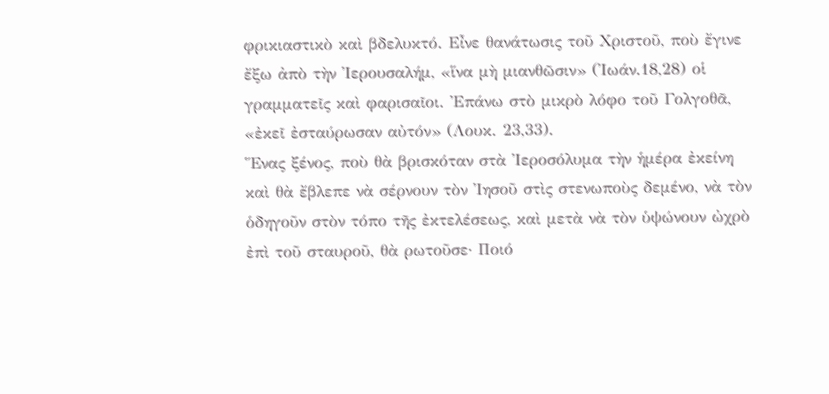φρικιαστικὸ καὶ βδελυκτό. Εἶνε θανάτωσις τοῦ Χριστοῦ, ποὺ ἔγινε ἔξω ἀπὸ τὴν Ἰερουσαλήμ, «ἵνα μὴ μιανθῶσιν» (Ἰωάν.18,28) οἱ γραμματεῖς καὶ φαρισαῖοι. Ἐπάνω στὸ μικρὸ λόφο τοῦ Γολγοθᾶ, «ἐκεῖ ἐσταύρωσαν αὐτόν» (Λουκ. 23,33).
Ἕνας ξένος, ποὺ θὰ βρισκόταν στὰ Ἰεροσόλυμα τὴν ἡμέρα ἐκείνη καὶ θὰ ἔβλεπε νὰ σέρνουν τὸν Ἰησοῦ στὶς στενωποὺς δεμένο, νὰ τὸν ὁδηγοῦν στὸν τόπο τῆς ἐκτελέσεως, καὶ μετὰ νὰ τὸν ὑψώνουν ὠχρὸ ἐπὶ τοῦ σταυροῦ, θὰ ρωτοῦσε· Ποιό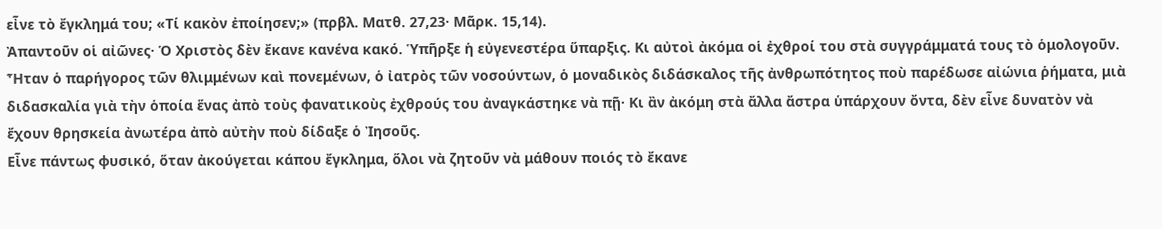εἶνε τὸ ἔγκλημά του; «Τί κακὸν ἐποίησεν;» (πρβλ. Ματθ. 27,23· Μᾶρκ. 15,14).
Ἀπαντοῦν οἱ αἰῶνες· Ὁ Χριστὸς δὲν ἔκανε κανένα κακό. Ὑπῆρξε ἡ εὐγενεστέρα ὕπαρξις. Κι αὐτοὶ ἀκόμα οἱ ἐχθροί του στὰ συγγράμματά τους τὸ ὁμολογοῦν. Ἦταν ὁ παρήγορος τῶν θλιμμένων καὶ πονεμένων, ὁ ἰατρὸς τῶν νοσούντων, ὁ μοναδικὸς διδάσκαλος τῆς ἀνθρωπότητος ποὺ παρέδωσε αἰώνια ῥήματα, μιὰ διδασκαλία γιὰ τὴν ὁποία ἕνας ἀπὸ τοὺς φανατικοὺς ἐχθρούς του ἀναγκάστηκε νὰ πῇ· Κι ἂν ἀκόμη στὰ ἄλλα ἄστρα ὑπάρχουν ὄντα, δὲν εἶνε δυνατὸν νὰ ἔχουν θρησκεία ἀνωτέρα ἀπὸ αὐτὴν ποὺ δίδαξε ὁ Ἰησοῦς.
Εἶνε πάντως φυσικό, ὅταν ἀκούγεται κάπου ἔγκλημα, ὅλοι νὰ ζητοῦν νὰ μάθουν ποιός τὸ ἔκανε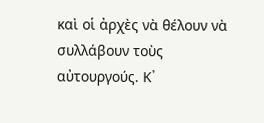καὶ οἱ ἀρχὲς νὰ θέλουν νὰ συλλάβουν τοὺς αὐτουργούς. Κ᾽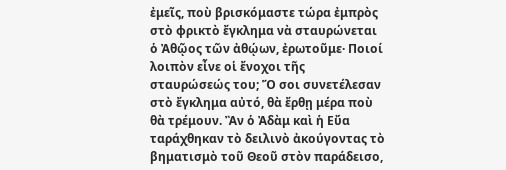ἐμεῖς, ποὺ βρισκόμαστε τώρα ἐμπρὸς στὸ φρικτὸ ἔγκλημα νὰ σταυρώνεται ὁ Ἀθῷος τῶν ἀθῴων, ἐρωτοῦμε· Ποιοί λοιπὸν εἶνε οἱ ἔνοχοι τῆς σταυρώσεώς του; Ὅ σοι συνετέλεσαν στὸ ἔγκλημα αὐτό, θὰ ἔρθῃ μέρα ποὺ θὰ τρέμουν. Ἂν ὁ Ἀδὰμ καὶ ἡ Εὔα ταράχθηκαν τὸ δειλινὸ ἀκούγοντας τὸ βηματισμὸ τοῦ Θεοῦ στὸν παράδεισο,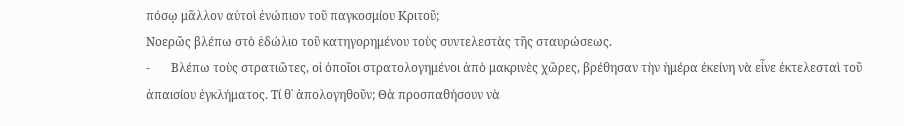πόσῳ μᾶλλον αὐτοὶ ἐνώπιον τοῦ παγκοσμίου Κριτοῦ;
Νοερῶς βλέπω στὸ ἑδώλιο τοῦ κατηγορημένου τοὺς συντελεστὰς τῆς σταυρώσεως.
-       Βλέπω τοὺς στρατιῶτες, οἱ ὁποῖοι στρατολογημένοι ἀπὸ μακρινὲς χῶρες, βρέθησαν τὴν ἡμέρα ἐκείνη νὰ εἶνε ἐκτελεσταὶ τοῦ ἀπαισίου ἐγκλήματος. Τί θ᾽ ἀπολογηθοῦν; Θὰ προσπαθήσουν νὰ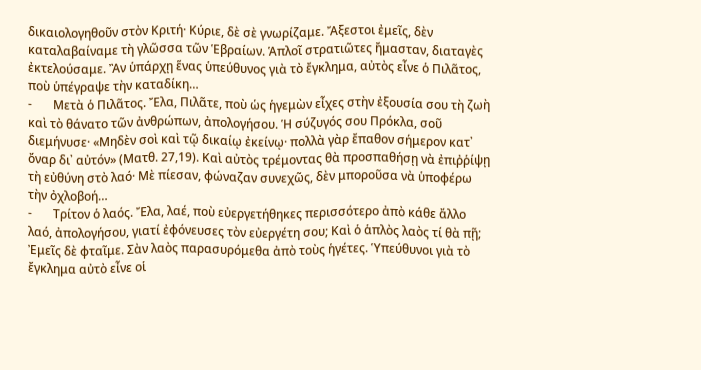δικαιολογηθοῦν στὸν Κριτή· Κύριε, δὲ σὲ γνωρίζαμε. Ἄξεστοι ἐμεῖς, δὲν καταλαβαίναμε τὴ γλῶσσα τῶν Ἑβραίων. Ἁπλοῖ στρατιῶτες ἤμασταν, διαταγὲς ἐκτελούσαμε. Ἂν ὑπάρχῃ ἕνας ὑπεύθυνος γιὰ τὸ ἔγκλημα, αὐτὸς εἶνε ὁ Πιλᾶτος, ποὺ ὑπέγραψε τὴν καταδίκη…
-       Μετὰ ὁ Πιλᾶτος. Ἔλα, Πιλᾶτε, ποὺ ὡς ἡγεμὼν εἶχες στὴν ἐξουσία σου τὴ ζωὴ καὶ τὸ θάνατο τῶν ἀνθρώπων, ἀπολογήσου. Ἡ σύζυγός σου Πρόκλα, σοῦ διεμήνυσε· «Μηδὲν σοὶ καὶ τῷ δικαίῳ ἐκείνῳ· πολλὰ γὰρ ἔπαθον σήμερον κατ᾽ ὄναρ δι᾽ αὐτόν» (Ματθ. 27,19). Καὶ αὐτὸς τρέμοντας θὰ προσπαθήσῃ νὰ ἐπιῤῥίψῃ τὴ εὐθύνη στὸ λαό· Μὲ πίεσαν, φώναζαν συνεχῶς, δὲν μποροῦσα νὰ ὑποφέρω τὴν ὀχλοβοή…
-       Τρίτον ὁ λαός. Ἔλα, λαέ, ποὺ εὐεργετήθηκες περισσότερο ἀπὸ κάθε ἄλλο λαό, ἀπολογήσου, γιατί ἐφόνευσες τὸν εὐεργέτη σου; Καὶ ὁ ἁπλὸς λαὸς τί θὰ πῇ; Ἐμεῖς δὲ φταῖμε. Σὰν λαὸς παρασυρόμεθα ἀπὸ τοὺς ἡγέτες. Ὑπεύθυνοι γιὰ τὸ ἔγκλημα αὐτὸ εἶνε οἱ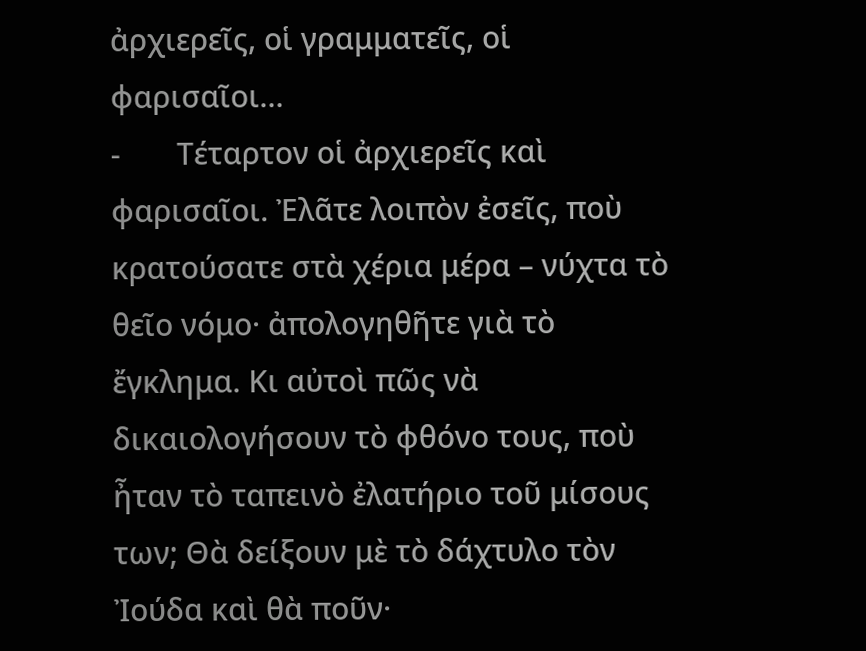ἀρχιερεῖς, οἱ γραμματεῖς, οἱ φαρισαῖοι…
-       Τέταρτον οἱ ἀρχιερεῖς καὶ φαρισαῖοι. Ἐλᾶτε λοιπὸν ἐσεῖς, ποὺ κρατούσατε στὰ χέρια μέρα – νύχτα τὸ θεῖο νόμο· ἀπολογηθῆτε γιὰ τὸ ἔγκλημα. Κι αὐτοὶ πῶς νὰ δικαιολογήσουν τὸ φθόνο τους, ποὺ ἦταν τὸ ταπεινὸ ἐλατήριο τοῦ μίσους των; Θὰ δείξουν μὲ τὸ δάχτυλο τὸν Ἰούδα καὶ θὰ ποῦν·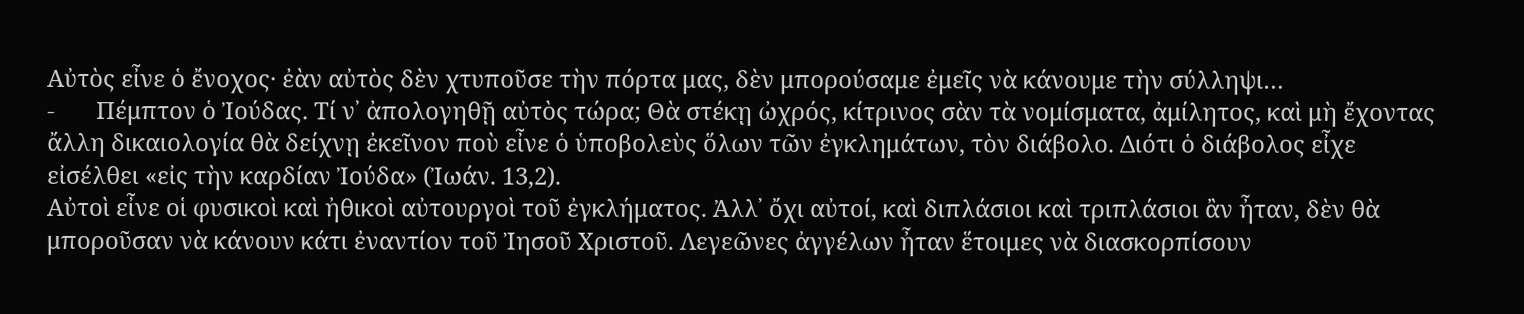Αὐτὸς εἶνε ὁ ἔνοχος· ἐὰν αὐτὸς δὲν χτυποῦσε τὴν πόρτα μας, δὲν μπορούσαμε ἐμεῖς νὰ κάνουμε τὴν σύλληψι…
-       Πέμπτον ὁ Ἰούδας. Τί ν᾽ ἀπολογηθῇ αὐτὸς τώρα; Θὰ στέκῃ ὠχρός, κίτρινος σὰν τὰ νομίσματα, ἀμίλητος, καὶ μὴ ἔχοντας ἄλλη δικαιολογία θὰ δείχνῃ ἐκεῖνον ποὺ εἶνε ὁ ὑποβολεὺς ὅλων τῶν ἐγκλημάτων, τὸν διάβολο. Διότι ὁ διάβολος εἶχε εἰσέλθει «εἰς τὴν καρδίαν Ἰούδα» (Ἰωάν. 13,2).
Αὐτοὶ εἶνε οἱ φυσικοὶ καὶ ἠθικοὶ αὐτουργοὶ τοῦ ἐγκλήματος. Ἀλλ᾽ ὄχι αὐτοί, καὶ διπλάσιοι καὶ τριπλάσιοι ἂν ἦταν, δὲν θὰ μποροῦσαν νὰ κάνουν κάτι ἐναντίον τοῦ Ἰησοῦ Χριστοῦ. Λεγεῶνες ἀγγέλων ἦταν ἕτοιμες νὰ διασκορπίσουν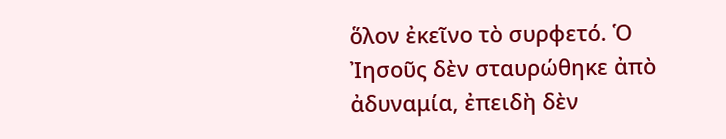ὅλον ἐκεῖνο τὸ συρφετό. Ὁ Ἰησοῦς δὲν σταυρώθηκε ἀπὸ ἀδυναμία, ἐπειδὴ δὲν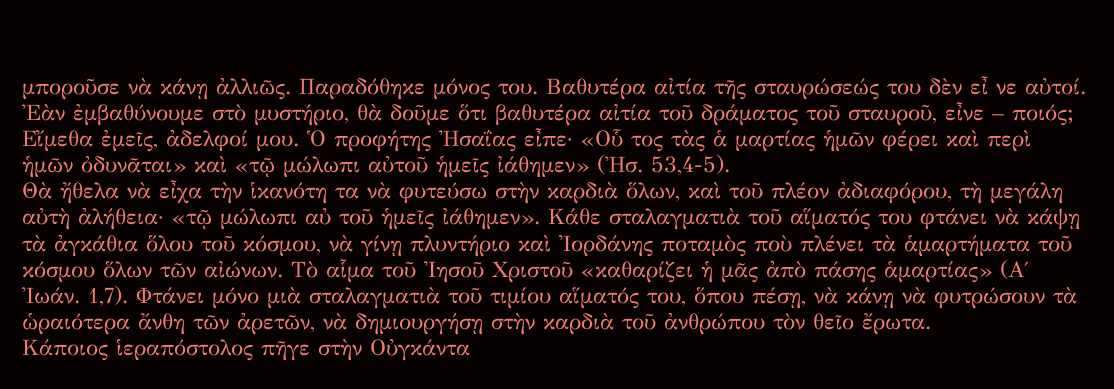μποροῦσε νὰ κάνῃ ἀλλιῶς. Παραδόθηκε μόνος του. Βαθυτέρα αἰτία τῆς σταυρώσεώς του δὲν εἶ νε αὐτοί. Ἐὰν ἐμβαθύνουμε στὸ μυστήριο, θὰ δοῦμε ὅτι βαθυτέρα αἰτία τοῦ δράματος τοῦ σταυροῦ, εἶνε – ποιός; Εἴμεθα ἐμεῖς, ἀδελφοί μου. Ὁ προφήτης Ἠσαΐας εἶπε· «Οὗ τος τὰς ἁ μαρτίας ἡμῶν φέρει καὶ περὶ ἡμῶν ὀδυνᾶται» καὶ «τῷ μώλωπι αὐτοῦ ἡμεῖς ἰάθημεν» (Ἠσ. 53,4-5).
Θὰ ἤθελα νὰ εἶχα τὴν ἱκανότη τα νὰ φυτεύσω στὴν καρδιὰ ὅλων, καὶ τοῦ πλέον ἀδιαφόρου, τὴ μεγάλη αὐτὴ ἀλήθεια· «τῷ μώλωπι αὐ τοῦ ἡμεῖς ἰάθημεν». Κάθε σταλαγματιὰ τοῦ αἵματός του φτάνει νὰ κάψῃ τὰ ἀγκάθια ὅλου τοῦ κόσμου, νὰ γίνῃ πλυντήριο καὶ Ἰορδάνης ποταμὸς ποὺ πλένει τὰ ἁμαρτήματα τοῦ κόσμου ὅλων τῶν αἰώνων. Τὸ αἷμα τοῦ Ἰησοῦ Χριστοῦ «καθαρίζει ἡ μᾶς ἀπὸ πάσης ἁμαρτίας» (Α΄ Ἰωάν. 1,7). Φτάνει μόνο μιὰ σταλαγματιὰ τοῦ τιμίου αἵματός του, ὅπου πέσῃ, νὰ κάνῃ νὰ φυτρώσουν τὰ ὡραιότερα ἄνθη τῶν ἀρετῶν, νὰ δημιουργήσῃ στὴν καρδιὰ τοῦ ἀνθρώπου τὸν θεῖο ἔρωτα.
Κάποιος ἱεραπόστολος πῆγε στὴν Οὐγκάντα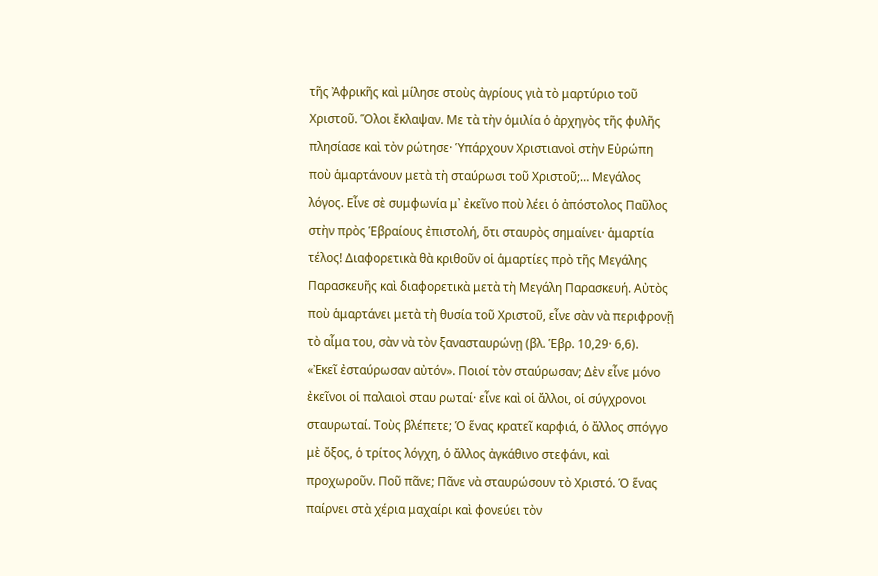τῆς Ἀφρικῆς καὶ μίλησε στοὺς ἀγρίους γιὰ τὸ μαρτύριο τοῦ Χριστοῦ. Ὅλοι ἔκλαψαν. Με τὰ τὴν ὁμιλία ὁ ἀρχηγὸς τῆς φυλῆς πλησίασε καὶ τὸν ρώτησε· Ὑπάρχουν Χριστιανοὶ στὴν Εὐρώπη ποὺ ἁμαρτάνουν μετὰ τὴ σταύρωσι τοῦ Χριστοῦ;… Μεγάλος λόγος. Εἶνε σὲ συμφωνία μ᾽ ἐκεῖνο ποὺ λέει ὁ ἀπόστολος Παῦλος στὴν πρὸς Ἑβραίους ἐπιστολή, ὅτι σταυρὸς σημαίνει· ἁμαρτία τέλος! Διαφορετικὰ θὰ κριθοῦν οἱ ἁμαρτίες πρὸ τῆς Μεγάλης Παρασκευῆς καὶ διαφορετικὰ μετὰ τὴ Μεγάλη Παρασκευή. Αὐτὸς ποὺ ἁμαρτάνει μετὰ τὴ θυσία τοῦ Χριστοῦ, εἶνε σὰν νὰ περιφρονῇ τὸ αἷμα του, σὰν νὰ τὸν ξανασταυρώνῃ (βλ. Ἑβρ. 10,29· 6,6).
«Ἐκεῖ ἐσταύρωσαν αὐτόν». Ποιοί τὸν σταύρωσαν; Δὲν εἶνε μόνο ἐκεῖνοι οἱ παλαιοὶ σταυ ρωταί· εἶνε καὶ οἱ ἄλλοι, οἱ σύγχρονοι σταυρωταί. Τοὺς βλέπετε; Ὁ ἕνας κρατεῖ καρφιά, ὁ ἄλλος σπόγγο μὲ ὄξος, ὁ τρίτος λόγχη, ὁ ἄλλος ἀγκάθινο στεφάνι, καὶ προχωροῦν. Ποῦ πᾶνε; Πᾶνε νὰ σταυρώσουν τὸ Χριστό. Ὁ ἕνας παίρνει στὰ χέρια μαχαίρι καὶ φονεύει τὸν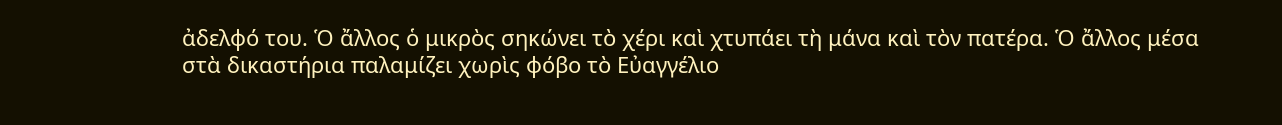ἀδελφό του. Ὁ ἄλλος ὁ μικρὸς σηκώνει τὸ χέρι καὶ χτυπάει τὴ μάνα καὶ τὸν πατέρα. Ὁ ἄλλος μέσα στὰ δικαστήρια παλαμίζει χωρὶς φόβο τὸ Εὐαγγέλιο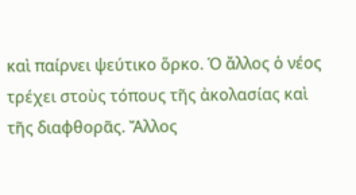καὶ παίρνει ψεύτικο ὅρκο. Ὁ ἄλλος ὁ νέος τρέχει στοὺς τόπους τῆς ἀκολασίας καὶ τῆς διαφθορᾶς. Ἄλλος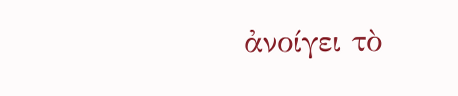ἀνοίγει τὸ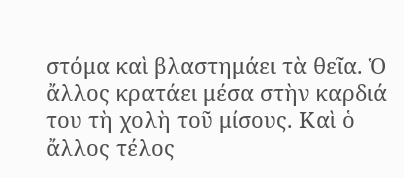στόμα καὶ βλαστημάει τὰ θεῖα. Ὁ ἄλλος κρατάει μέσα στὴν καρδιά του τὴ χολὴ τοῦ μίσους. Καὶ ὁ ἄλλος τέλος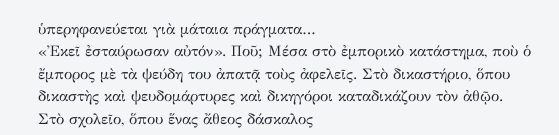ὑπερηφανεύεται γιὰ μάταια πράγματα…
«Ἐκεῖ ἐσταύρωσαν αὐτόν». Ποῦ; Μέσα στὸ ἐμπορικὸ κατάστημα, ποὺ ὁ ἔμπορος μὲ τὰ ψεύδη του ἀπατᾷ τοὺς ἀφελεῖς. Στὸ δικαστήριο, ὅπου δικαστὴς καὶ ψευδομάρτυρες καὶ δικηγόροι καταδικάζουν τὸν ἀθῷο. Στὸ σχολεῖο, ὅπου ἕνας ἄθεος δάσκαλος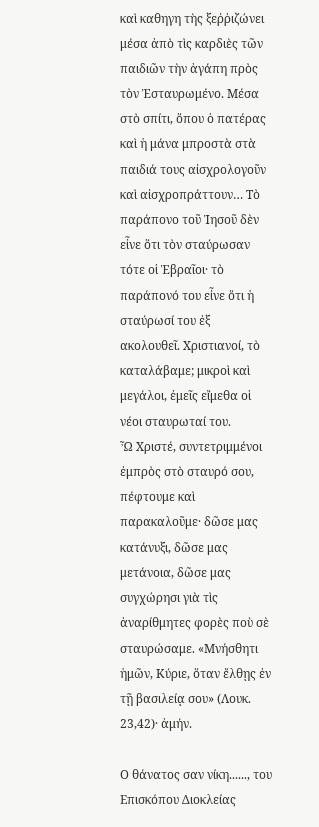καὶ καθηγη τὴς ξεῤῥιζώνει μέσα ἀπὸ τὶς καρδιὲς τῶν παιδιῶν τὴν ἀγάπη πρὸς τὸν Ἐσταυρωμένο. Μέσα στὸ σπίτι, ὅπου ὁ πατέρας καὶ ἡ μάνα μπροστὰ στὰ παιδιά τους αἰσχρολογοῦν καὶ αἰσχροπράττουν… Τὸ παράπονο τοῦ Ἰησοῦ δὲν εἶνε ὅτι τὸν σταύρωσαν τότε οἱ Ἑβραῖοι· τὸ παράπονό του εἶνε ὅτι ἡ σταύρωσί του ἐξ ακολουθεῖ. Χριστιανοί, τὸ καταλάβαμε; μικροὶ καὶ μεγάλοι, ἐμεῖς εἴμεθα οἱ νέοι σταυρωταί του.
Ὦ Χριστέ, συντετριμμένοι ἐμπρὸς στὸ σταυρό σου, πέφτουμε καὶ παρακαλοῦμε· δῶσε μας κατάνυξι, δῶσε μας μετάνοια, δῶσε μας συγχώρησι γιὰ τὶς ἀναρίθμητες φορὲς ποὺ σὲ σταυρώσαμε. «Μνήσθητι ἡμῶν, Κύριε, ὅταν ἔλθῃς ἐν τῇ βασιλείᾳ σου» (Λουκ. 23,42)· ἀμήν.

Ο θάνατος σαν νίκη......, του Επισκόπου Διοκλείας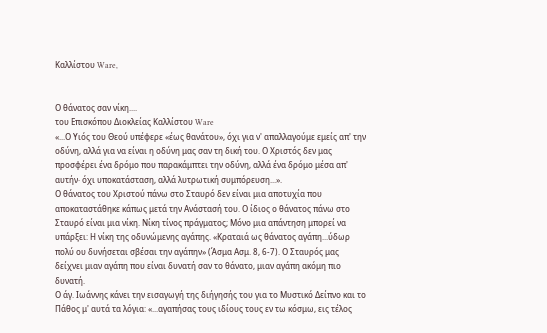Καλλίστου Ware,


Ο θάνατος σαν νίκη....
του Επισκόπου Διοκλείας Καλλίστου Ware
«...Ο Υιός του Θεού υπέφερε «έως θανάτου», όχι για ν' απαλλαγούμε εμείς απ' την οδύνη, αλλά για να είναι η οδύνη μας σαν τη δική του. Ο Χριστός δεν μας προσφέρει ένα δρόμο που παρακάμπτει την οδύνη, αλλά ένα δρόμο μέσα απ' αυτήν· όχι υποκατάσταση, αλλά λυτρωτική συμπόρευση...».
Ο θάνατος του Χριστού πάνω στο Σταυρό δεν είναι μια αποτυχία που αποκαταστάθηκε κάπως μετά την Ανάστασή του. Ο ίδιος ο θάνατος πάνω στο Σταυρό είναι μια νίκη. Νίκη τίνος πράγματος; Μόνο μια απάντηση μπορεί να υπάρξει: Η νίκη της οδυνώμενης αγάπης. «Κραταιά ως θάνατος αγάπη...ύδωρ πολύ ου δυνήσεται σβέσαι την αγάπην» (Άσμα Ασμ. 8, 6-7). Ο Σταυρός μας δείχνει μιαν αγάπη που είναι δυνατή σαν το θάνατο, μιαν αγάπη ακόμη πιο δυνατή.
Ο άγ. Ιωάννης κάνει την εισαγωγή της διήγησής του για το Μυστικό Δείπνο και το Πάθος μ' αυτά τα λόγια: «...αγαπήσας τους ιδίους τους εν τω κόσμω, εις τέλος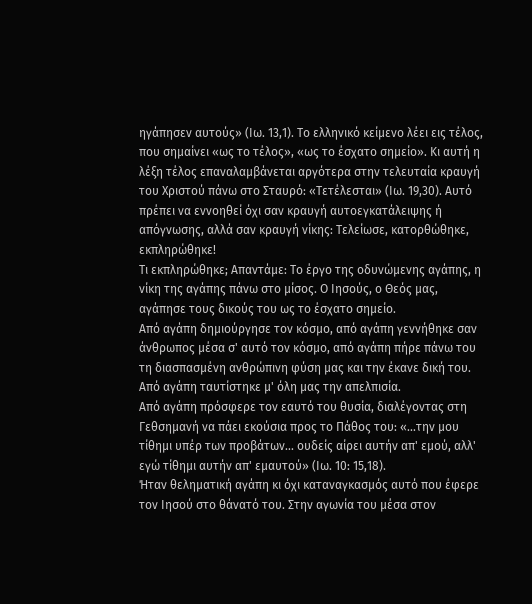ηγάπησεν αυτούς» (Ιω. 13,1). Το ελληνικό κείμενο λέει εις τέλος, που σημαίνει «ως το τέλος», «ως το έσχατο σημείο». Κι αυτή η λέξη τέλος επαναλαμβάνεται αργότερα στην τελευταία κραυγή του Χριστού πάνω στο Σταυρό: «Τετέλεσται» (Ιω. 19,30). Αυτό πρέπει να εννοηθεί όχι σαν κραυγή αυτοεγκατάλειψης ή απόγνωσης, αλλά σαν κραυγή νίκης: Τελείωσε, κατορθώθηκε, εκπληρώθηκε!
Τι εκπληρώθηκε; Απαντάμε: Το έργο της οδυνώμενης αγάπης, η νίκη της αγάπης πάνω στο μίσος. Ο Ιησούς, ο Θεός μας, αγάπησε τους δικούς του ως το έσχατο σημείο.
Από αγάπη δημιούργησε τον κόσμο, από αγάπη γεννήθηκε σαν άνθρωπος μέσα σ' αυτό τον κόσμο, από αγάπη πήρε πάνω του τη διασπασμένη ανθρώπινη φύση μας και την έκανε δική του.
Από αγάπη ταυτίστηκε μ' όλη μας την απελπισία.
Από αγάπη πρόσφερε τον εαυτό του θυσία, διαλέγοντας στη Γεθσημανή να πάει εκούσια προς το Πάθος του: «...την μου τίθημι υπέρ των προβάτων... ουδείς αίρει αυτήν απ' εμού, αλλ' εγώ τίθημι αυτήν απ' εμαυτού» (Ιω. 10: 15,18).
Ήταν θεληματική αγάπη κι όχι καταναγκασμός αυτό που έφερε τον Ιησού στο θάνατό του. Στην αγωνία του μέσα στον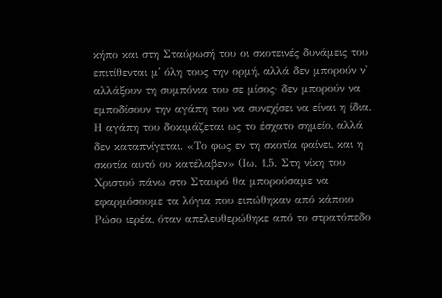κήπο και στη Σταύρωσή του οι σκοτεινές δυνάμεις του επιτίθενται μ' όλη τους την ορμή, αλλά δεν μπορούν ν' αλλάξουν τη συμπόνια του σε μίσος· δεν μπορούν να εμποδίσουν την αγάπη του να συνεχίσει να είναι η ίδια. Η αγάπη του δοκιμάζεται ως το έσχατο σημείο, αλλά δεν καταπνίγεται. «Το φως εν τη σκοτία φαίνει, και η σκοτία αυτό ου κατέλαβεν» (Ιω. 1,5. Στη νίκη του Χριστού πάνω στο Σταυρό θα μπορούσαμε να εφαρμόσουμε τα λόγια που ειπώθηκαν από κάποιο Ρώσο ιερέα, όταν απελευθερώθηκε από το στρατόπεδο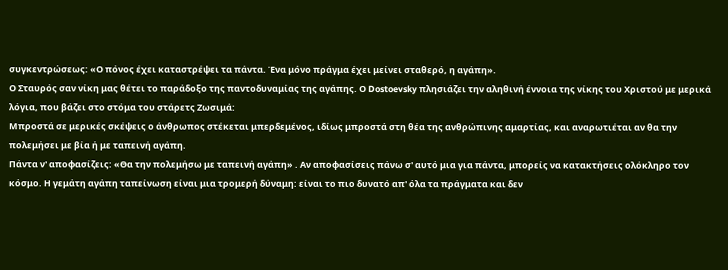συγκεντρώσεως: «Ο πόνος έχει καταστρέψει τα πάντα. Ένα μόνο πράγμα έχει μείνει σταθερό, η αγάπη».
Ο Σταυρός σαν νίκη μας θέτει το παράδοξο της παντοδυναμίας της αγάπης. Ο Dostoevsky πλησιάζει την αληθινή έννοια της νίκης του Χριστού με μερικά λόγια, που βάζει στο στόμα του στάρετς Ζωσιμά:
Μπροστά σε μερικές σκέψεις ο άνθρωπος στέκεται μπερδεμένος, ιδίως μπροστά στη θέα της ανθρώπινης αμαρτίας, και αναρωτιέται αν θα την πολεμήσει με βία ή με ταπεινή αγάπη.
Πάντα ν' αποφασίζεις: «Θα την πολεμήσω με ταπεινή αγάπη» . Αν αποφασίσεις πάνω σ' αυτό μια για πάντα, μπορείς να κατακτήσεις ολόκληρο τον κόσμο. Η γεμάτη αγάπη ταπείνωση είναι μια τρομερή δύναμη: είναι το πιο δυνατό απ' όλα τα πράγματα και δεν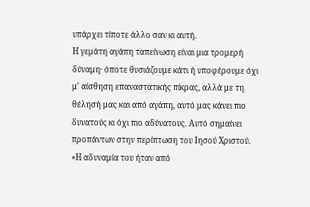υπάρχει τίποτε άλλο σαν κι αυτή.
Η γεμάτη αγάπη ταπείνωση είναι μια τρομερή δύναμη· όποτε θυσιάζουμε κάτι ή υποφέρουμε όχι μ' αίσθηση επαναστατικής πίκρας, αλλά με τη θέλησή μας και από αγάπη, αυτό μας κάνει πιο δυνατούς κι όχι πιο αδύνατους. Αυτό σημαίνει προπάντων στην περίπτωση του Ιησού Χριστού. «Η αδυναμία του ήταν από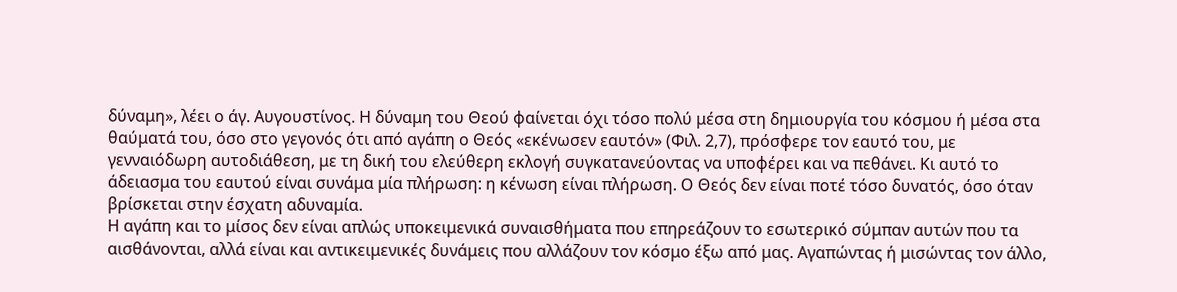δύναμη», λέει ο άγ. Αυγουστίνος. Η δύναμη του Θεού φαίνεται όχι τόσο πολύ μέσα στη δημιουργία του κόσμου ή μέσα στα θαύματά του, όσο στο γεγονός ότι από αγάπη ο Θεός «εκένωσεν εαυτόν» (Φιλ. 2,7), πρόσφερε τον εαυτό του, με γενναιόδωρη αυτοδιάθεση, με τη δική του ελεύθερη εκλογή συγκατανεύοντας να υποφέρει και να πεθάνει. Κι αυτό το άδειασμα του εαυτού είναι συνάμα μία πλήρωση: η κένωση είναι πλήρωση. Ο Θεός δεν είναι ποτέ τόσο δυνατός, όσο όταν βρίσκεται στην έσχατη αδυναμία.
Η αγάπη και το μίσος δεν είναι απλώς υποκειμενικά συναισθήματα που επηρεάζουν το εσωτερικό σύμπαν αυτών που τα αισθάνονται, αλλά είναι και αντικειμενικές δυνάμεις που αλλάζουν τον κόσμο έξω από μας. Αγαπώντας ή μισώντας τον άλλο,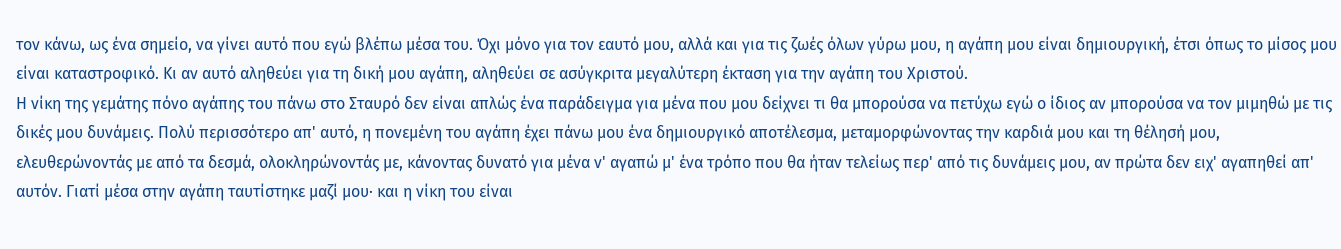τον κάνω, ως ένα σημείο, να γίνει αυτό που εγώ βλέπω μέσα του. Όχι μόνο για τον εαυτό μου, αλλά και για τις ζωές όλων γύρω μου, η αγάπη μου είναι δημιουργική, έτσι όπως το μίσος μου είναι καταστροφικό. Κι αν αυτό αληθεύει για τη δική μου αγάπη, αληθεύει σε ασύγκριτα μεγαλύτερη έκταση για την αγάπη του Χριστού.
Η νίκη της γεμάτης πόνο αγάπης του πάνω στο Σταυρό δεν είναι απλώς ένα παράδειγμα για μένα που μου δείχνει τι θα μπορούσα να πετύχω εγώ ο ίδιος αν μπορούσα να τον μιμηθώ με τις δικές μου δυνάμεις. Πολύ περισσότερο απ' αυτό, η πονεμένη του αγάπη έχει πάνω μου ένα δημιουργικό αποτέλεσμα, μεταμορφώνοντας την καρδιά μου και τη θέλησή μου, ελευθερώνοντάς με από τα δεσμά, ολοκληρώνοντάς με, κάνοντας δυνατό για μένα ν' αγαπώ μ' ένα τρόπο που θα ήταν τελείως περ' από τις δυνάμεις μου, αν πρώτα δεν ειχ' αγαπηθεί απ' αυτόν. Γιατί μέσα στην αγάπη ταυτίστηκε μαζί μου· και η νίκη του είναι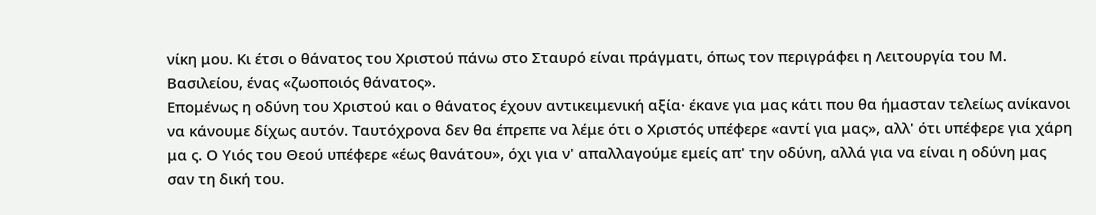νίκη μου. Κι έτσι ο θάνατος του Χριστού πάνω στο Σταυρό είναι πράγματι, όπως τον περιγράφει η Λειτουργία του Μ. Βασιλείου, ένας «ζωοποιός θάνατος».
Επομένως η οδύνη του Χριστού και ο θάνατος έχουν αντικειμενική αξία· έκανε για μας κάτι που θα ήμασταν τελείως ανίκανοι να κάνουμε δίχως αυτόν. Ταυτόχρονα δεν θα έπρεπε να λέμε ότι ο Χριστός υπέφερε «αντί για μας», αλλ' ότι υπέφερε για χάρη μα ς. Ο Υιός του Θεού υπέφερε «έως θανάτου», όχι για ν' απαλλαγούμε εμείς απ' την οδύνη, αλλά για να είναι η οδύνη μας σαν τη δική του.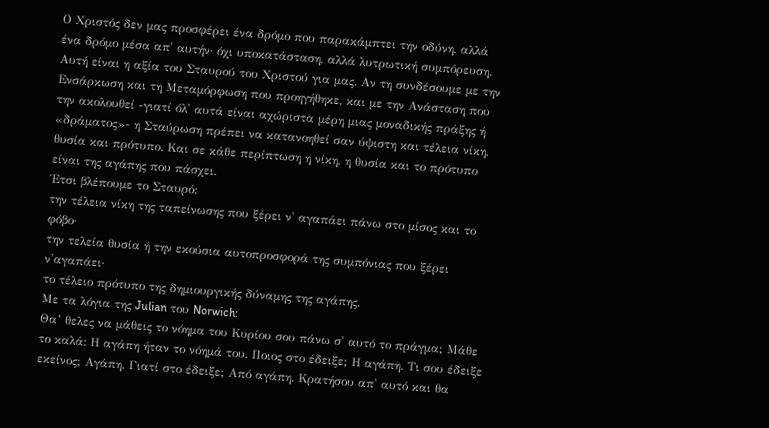Ο Χριστός δεν μας προσφέρει ένα δρόμο που παρακάμπτει την οδύνη, αλλά ένα δρόμο μέσα απ' αυτήν· όχι υποκατάσταση, αλλά λυτρωτική συμπόρευση.
Αυτή είναι η αξία του Σταυρού του Χριστού για μας. Αν τη συνδέσουμε με την Ενσάρκωση και τη Μεταμόρφωση που προηγήθηκε, και με την Ανάσταση που την ακολουθεί -γιατί όλ' αυτά είναι αχώριστα μέρη μιας μοναδικής πράξης ή «δράματος»- η Σταύρωση πρέπει να κατανοηθεί σαν ύψιστη και τέλεια νίκη, θυσία και πρότυπο. Και σε κάθε περίπτωση η νίκη, η θυσία και το πρότυπο είναι της αγάπης που πάσχει.
Έτσι βλέπουμε το Σταυρό:
την τέλεια νίκη της ταπείνωσης που ξέρει ν' αγαπάει πάνω στο μίσος και το φόβο·
την τελεία θυσία ή την εκούσια αυτοπροσφορά της συμπόνιας που ξέρει ν'αγαπάει·
το τέλειο πρότυπο της δημιουργικής δύναμης της αγάπης.
Με τα λόγια της Julian του Norwich:
Θα’ θελες να μάθεις το νόημα του Κυρίου σου πάνω σ' αυτό το πράγμα; Μάθε το καλά: Η αγάπη ήταν το νόημά του. Ποιος στο έδειξε; Η αγάπη. Τι σου έδειξε εκείνος; Αγάπη. Γιατί στο έδειξε; Από αγάπη. Κρατήσου απ' αυτό και θα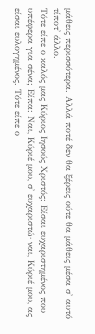μάθεις περισσότερα. Αλλά ποτέ δεν θα ξέρεις ούτε θα μάθεις μέσα σ' αυτό τίποτ' άλλο.
Τότε είπε ο καλός μας Κύριος Ιησούς Χριστός: Είσαι ευχαριστημένος που υπέφερα για σένα; Είπα: Ναι, Κύριέ μου, σ' ευχαριστώ· ναι, Κύριέ μου, ας είσαι ευλογημένος. Τότε είπε ο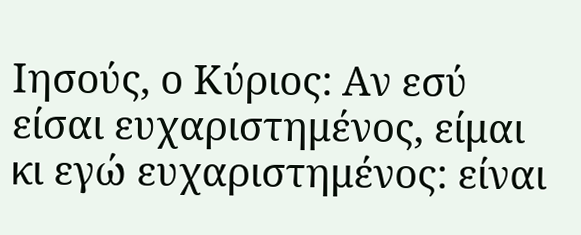Ιησούς, ο Κύριος: Αν εσύ είσαι ευχαριστημένος, είμαι κι εγώ ευχαριστημένος: είναι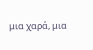μια χαρά, μια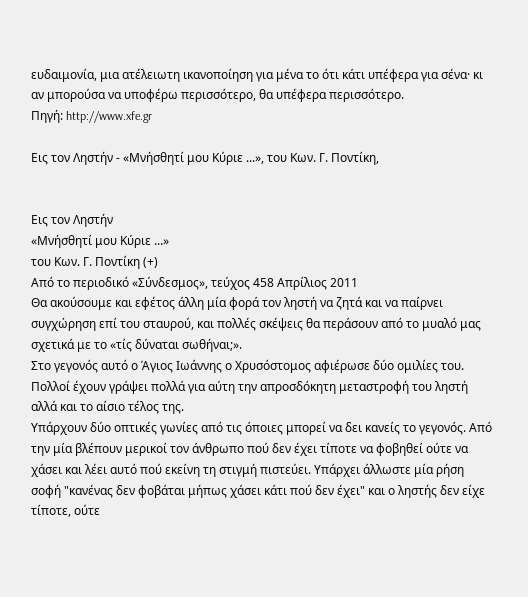ευδαιμονία, μια ατέλειωτη ικανοποίηση για μένα το ότι κάτι υπέφερα για σένα· κι αν μπορούσα να υποφέρω περισσότερο, θα υπέφερα περισσότερο.
Πηγή: http://www.xfe.gr

Εις τον Ληστήν - «Μνήσθητί μου Κύριε ...», του Κων. Γ. Ποντίκη,


Εις τον Ληστήν
«Μνήσθητί μου Κύριε ...»
του Κων. Γ. Ποντίκη (+)
Από το περιοδικό «Σύνδεσμος», τεύχος 458 Απρίλιος 2011
Θα ακούσουμε και εφέτος άλλη μία φορά τον ληστή να ζητά και να παίρνει συγχώρηση επί του σταυρού, και πολλές σκέψεις θα περάσουν από το μυαλό μας σχετικά με το «τίς δύναται σωθήναι;».
Στο γεγονός αυτό ο Άγιος Ιωάννης ο Χρυσόστομος αφιέρωσε δύο ομιλίες του. Πολλοί έχουν γράψει πολλά για αύτη την απροσδόκητη μεταστροφή του ληστή αλλά και το αίσιο τέλος της.
Υπάρχουν δύο οπτικές γωνίες από τις όποιες μπορεί να δει κανείς το γεγονός. Από την μία βλέπουν μερικοί τον άνθρωπο πού δεν έχει τίποτε να φοβηθεί ούτε να χάσει και λέει αυτό πού εκείνη τη στιγμή πιστεύει. Υπάρχει άλλωστε μία ρήση σοφή "κανένας δεν φοβάται μήπως χάσει κάτι πού δεν έχει" και ο ληστής δεν είχε τίποτε, ούτε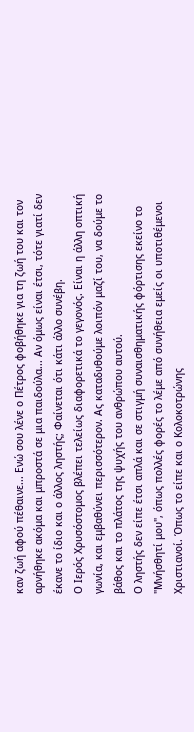καν ζωή αφού πέθαινε... Ενώ σου λένε ο Πέτρος φοβήθηκε για τη ζωή του και τον αρνήθηκε ακόμα και μπροστά σε μια παιδούλα... Αν όμως είναι έτσι, τότε γιατί δεν έκανε το ίδιο και ο άλλος ληστής; Φαίνεται ότι κάτι άλλο συνέβη.
Ο Ιερός Χρυσόστομος βλέπει τελείως διαφορετικά το γεγονός. Είναι η άλλη οπτική γωνία, και εμβαθύνει περισσότερον. Ας καταδυθούμε λοιπόν μαζί του, να δούμε το βάθος και το πλάτος της ψυχής του ανθρώπου αυτού.
Ο ληστής δεν είπε έτσι απλά και σε στιγμή συναισθηματικής φόρτισης εκείνο το "Μνήσθητί μου", όπως πολλές φορές το λέμε από συνήθεια εμείς οι υποτιθέμενοι Χριστιανοί. Όπως το είπε και ο Κολοκοτρώνης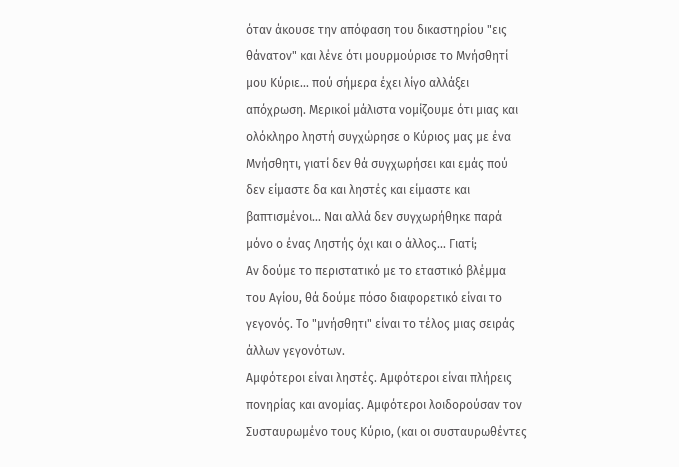όταν άκουσε την απόφαση του δικαστηρίου "εις θάνατον" και λένε ότι μουρμούρισε το Μνήσθητί μου Κύριε... πού σήμερα έχει λίγο αλλάξει απόχρωση. Μερικοί μάλιστα νομίζουμε ότι μιας και ολόκληρο ληστή συγχώρησε ο Κύριος μας με ένα Μνήσθητι, γιατί δεν θά συγχωρήσει και εμάς πού δεν είμαστε δα και ληστές και είμαστε και βαπτισμένοι... Ναι αλλά δεν συγχωρήθηκε παρά μόνο ο ένας Ληστής όχι και ο άλλος... Γιατί;
Αν δούμε το περιστατικό με το εταστικό βλέμμα του Αγίου, θά δούμε πόσο διαφορετικό είναι το γεγονός. Το "μνήσθητι" είναι το τέλος μιας σειράς άλλων γεγονότων.
Αμφότεροι είναι ληστές. Αμφότεροι είναι πλήρεις πονηρίας και ανομίας. Αμφότεροι λοιδορούσαν τον Συσταυρωμένο τους Κύριο, (και οι συσταυρωθέντες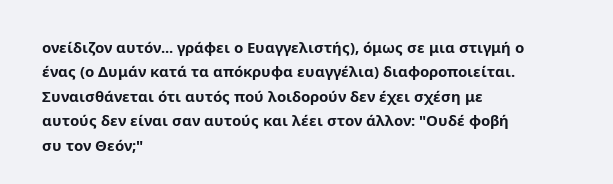ονείδιζον αυτόν... γράφει ο Ευαγγελιστής), όμως σε μια στιγμή ο ένας (ο Δυμάν κατά τα απόκρυφα ευαγγέλια) διαφοροποιείται. Συναισθάνεται ότι αυτός πού λοιδορούν δεν έχει σχέση με αυτούς δεν είναι σαν αυτούς και λέει στον άλλον: "Ουδέ φοβή συ τον Θεόν;"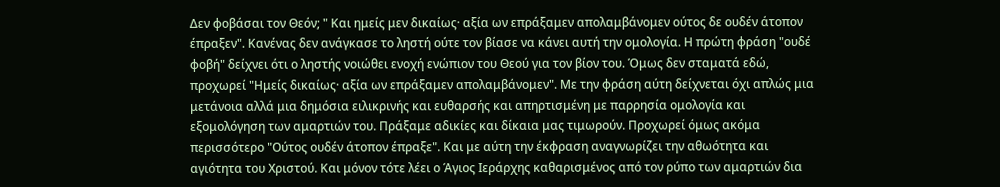Δεν φοβάσαι τον Θεόν; " Και ημείς μεν δικαίως· αξία ων επράξαμεν απολαμβάνομεν ούτος δε ουδέν άτοπον έπραξεν". Κανένας δεν ανάγκασε το ληστή ούτε τον βίασε να κάνει αυτή την ομολογία. Η πρώτη φράση "ουδέ φοβή" δείχνει ότι ο ληστής νοιώθει ενοχή ενώπιον του Θεού για τον βίον του. Όμως δεν σταματά εδώ, προχωρεί "Ημείς δικαίως· αξία ων επράξαμεν απολαμβάνομεν". Με την φράση αύτη δείχνεται όχι απλώς μια μετάνοια αλλά μια δημόσια ειλικρινής και ευθαρσής και απηρτισμένη με παρρησία ομολογία και εξομολόγηση των αμαρτιών του. Πράξαμε αδικίες και δίκαια μας τιμωρούν. Προχωρεί όμως ακόμα περισσότερο "Ούτος ουδέν άτοπον έπραξε". Και με αύτη την έκφραση αναγνωρίζει την αθωότητα και αγιότητα του Χριστού. Και μόνον τότε λέει ο Άγιος Ιεράρχης καθαρισμένος από τον ρύπο των αμαρτιών δια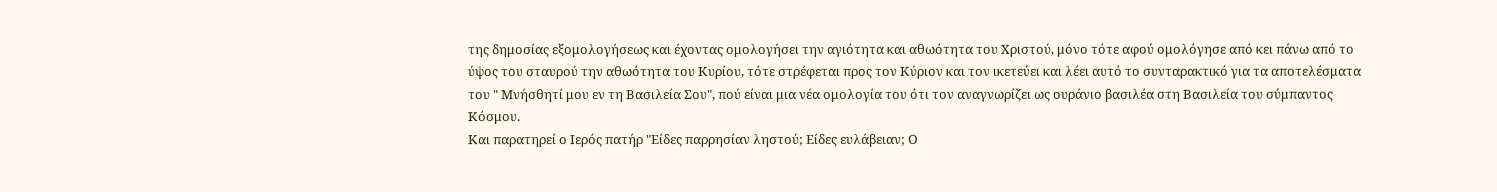της δημοσίας εξομολογήσεως και έχοντας ομολογήσει την αγιότητα και αθωότητα του Χριστού, μόνο τότε αφού ομολόγησε από κει πάνω από το ύψος του σταυρού την αθωότητα του Κυρίου, τότε στρέφεται προς τον Κύριον και τον ικετεύει και λέει αυτό το συνταρακτικό για τα αποτελέσματα του " Μνήσθητί μου εν τη Βασιλεία Σου", πού είναι μια νέα ομολογία του ότι τον αναγνωρίζει ως ουράνιο βασιλέα στη Βασιλεία του σύμπαντος Κόσμου.
Και παρατηρεί ο Ιερός πατήρ "Είδες παρρησίαν ληστού; Είδες ευλάβειαν; Ο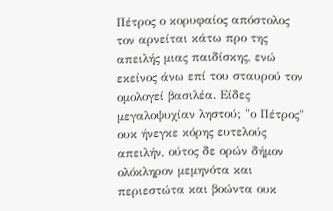Πέτρος ο κορυφαίος απόστολος τον αρνείται κάτω προ της απειλής μιας παιδίσκης, ενώ εκείνος άνω επί του σταυρού τον ομολογεί βασιλέα. Είδες μεγαλοψυχίαν ληστού; "ο Πέτρος" ουκ ήνεγκε κόρης ευτελούς απειλήν, ούτος δε ορών δήμον ολόκληρον μεμηνότα και περιεστώτα και βοώντα ουκ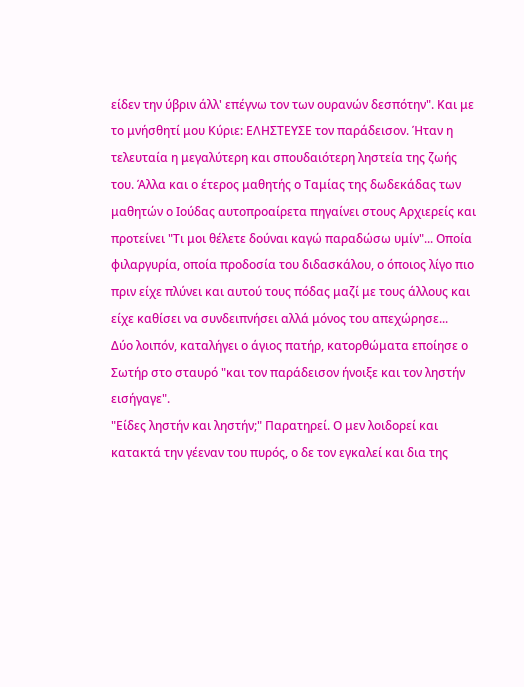είδεν την ύβριν άλλ' επέγνω τον των ουρανών δεσπότην". Και με το μνήσθητί μου Κύριε: ΕΛΗΣΤΕΥΣΕ τον παράδεισον. Ήταν η τελευταία η μεγαλύτερη και σπουδαιότερη ληστεία της ζωής του. Άλλα και ο έτερος μαθητής ο Ταμίας της δωδεκάδας των μαθητών ο Ιούδας αυτοπροαίρετα πηγαίνει στους Αρχιερείς και προτείνει "Τι μοι θέλετε δούναι καγώ παραδώσω υμίν"... Οποία φιλαργυρία, οποία προδοσία του διδασκάλου, ο όποιος λίγο πιο πριν είχε πλύνει και αυτού τους πόδας μαζί με τους άλλους και είχε καθίσει να συνδειπνήσει αλλά μόνος του απεχώρησε...
Δύο λοιπόν, καταλήγει ο άγιος πατήρ, κατορθώματα εποίησε ο Σωτήρ στο σταυρό "και τον παράδεισον ήνοιξε και τον ληστήν εισήγαγε".
"Είδες ληστήν και ληστήν;" Παρατηρεί. Ο μεν λοιδορεί και κατακτά την γέεναν του πυρός, ο δε τον εγκαλεί και δια της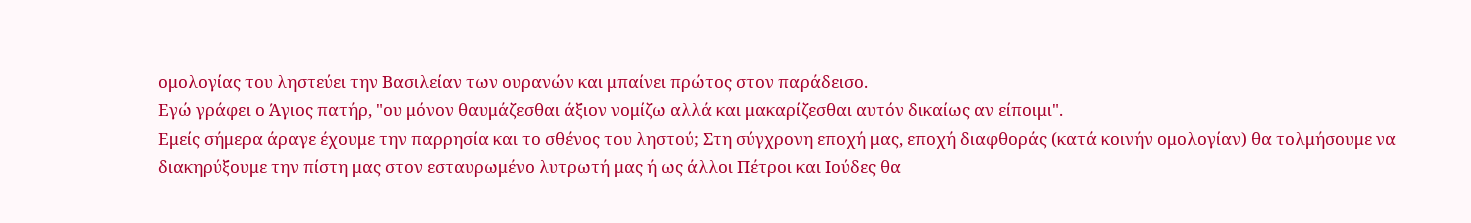ομολογίας του ληστεύει την Βασιλείαν των ουρανών και μπαίνει πρώτος στον παράδεισο.
Εγώ γράφει ο Άγιος πατήρ, "ου μόνον θαυμάζεσθαι άξιον νομίζω αλλά και μακαρίζεσθαι αυτόν δικαίως αν είποιμι".
Εμείς σήμερα άραγε έχουμε την παρρησία και το σθένος του ληστού; Στη σύγχρονη εποχή μας, εποχή διαφθοράς (κατά κοινήν ομολογίαν) θα τολμήσουμε να διακηρύξουμε την πίστη μας στον εσταυρωμένο λυτρωτή μας ή ως άλλοι Πέτροι και Ιούδες θα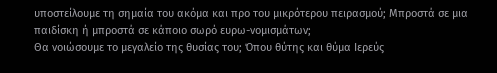υποστείλουμε τη σημαία του ακόμα και προ του μικρότερου πειρασμού; Μπροστά σε μια παιδίσκη ή μπροστά σε κάποιο σωρό ευρω-νομισμάτων;
Θα νοιώσουμε το μεγαλείο της θυσίας του; Όπου θύτης και θύμα Ιερεύς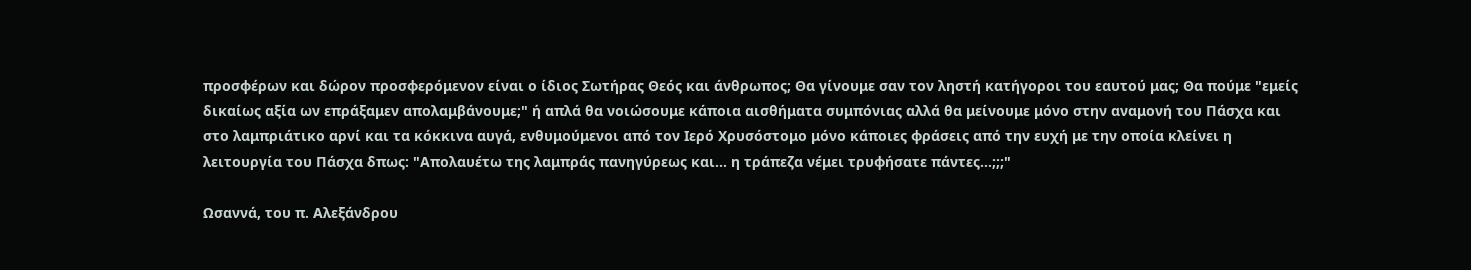προσφέρων και δώρον προσφερόμενον είναι ο ίδιος Σωτήρας Θεός και άνθρωπος; Θα γίνουμε σαν τον ληστή κατήγοροι του εαυτού μας; Θα πούμε "εμείς δικαίως αξία ων επράξαμεν απολαμβάνουμε;" ή απλά θα νοιώσουμε κάποια αισθήματα συμπόνιας αλλά θα μείνουμε μόνο στην αναμονή του Πάσχα και στο λαμπριάτικο αρνί και τα κόκκινα αυγά, ενθυμούμενοι από τον Ιερό Χρυσόστομο μόνο κάποιες φράσεις από την ευχή με την οποία κλείνει η λειτουργία του Πάσχα δπως: "Απολαυέτω της λαμπράς πανηγύρεως και... η τράπεζα νέμει τρυφήσατε πάντες...;;;"

Ωσαννά, του π. Αλεξάνδρου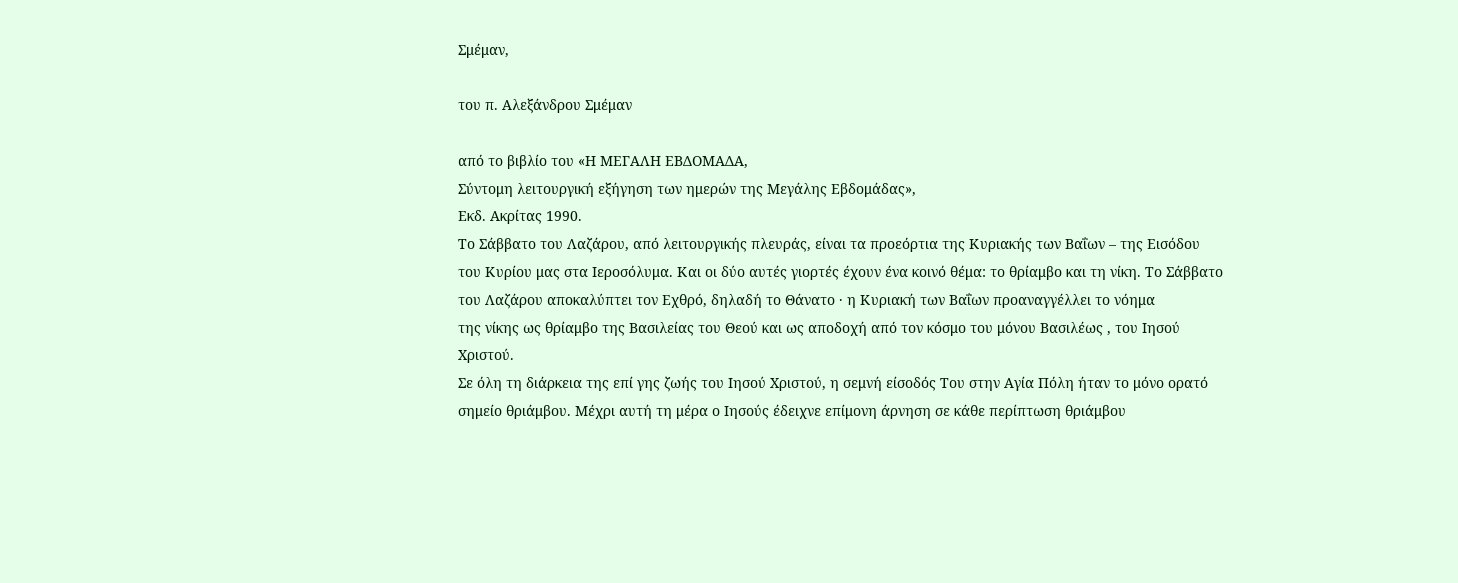Σμέμαν,

του π. Αλεξάνδρου Σμέμαν

από το βιβλίο του «Η ΜΕΓΑΛΗ ΕΒΔΟΜΑΔΑ,
Σύντομη λειτουργική εξήγηση των ημερών της Μεγάλης Εβδομάδας»,
Εκδ. Ακρίτας 1990.
Το Σάββατο του Λαζάρου, από λειτουργικής πλευράς, είναι τα προεόρτια της Κυριακής των Βαΐων – της Εισόδου του Κυρίου μας στα Ιεροσόλυμα. Και οι δύο αυτές γιορτές έχουν ένα κοινό θέμα: το θρίαμβο και τη νίκη. Το Σάββατο του Λαζάρου αποκαλύπτει τον Εχθρό, δηλαδή το Θάνατο · η Κυριακή των Βαΐων προαναγγέλλει το νόημα
της νίκης ως θρίαμβο της Βασιλείας του Θεού και ως αποδοχή από τον κόσμο του μόνου Βασιλέως , του Ιησού Χριστού.
Σε όλη τη διάρκεια της επί γης ζωής του Ιησού Χριστού, η σεμνή είσοδός Του στην Αγία Πόλη ήταν το μόνο ορατό σημείο θριάμβου. Μέχρι αυτή τη μέρα ο Ιησούς έδειχνε επίμονη άρνηση σε κάθε περίπτωση θριάμβου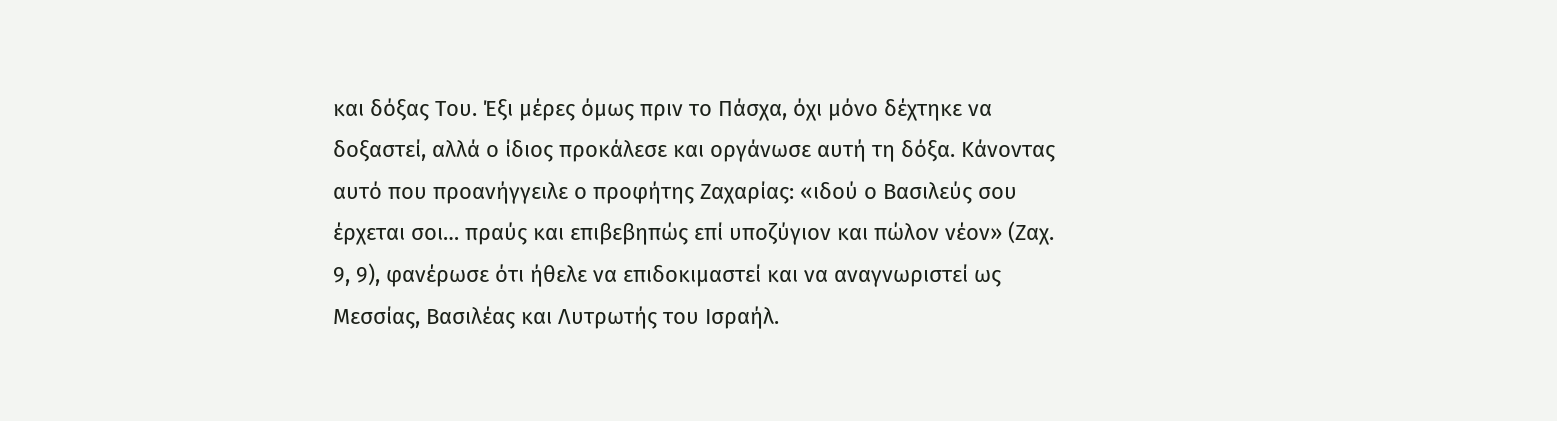και δόξας Του. Έξι μέρες όμως πριν το Πάσχα, όχι μόνο δέχτηκε να δοξαστεί, αλλά ο ίδιος προκάλεσε και οργάνωσε αυτή τη δόξα. Κάνοντας αυτό που προανήγγειλε ο προφήτης Ζαχαρίας: «ιδού ο Βασιλεύς σου έρχεται σοι… πραύς και επιβεβηπώς επί υποζύγιον και πώλον νέον» (Ζαχ. 9, 9), φανέρωσε ότι ήθελε να επιδοκιμαστεί και να αναγνωριστεί ως Μεσσίας, Βασιλέας και Λυτρωτής του Ισραήλ.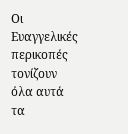Οι Ευαγγελικές περικοπές τονίζουν όλα αυτά τα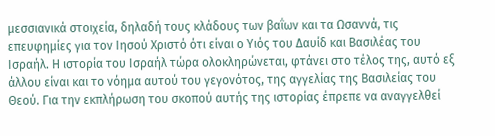μεσσιανικά στοιχεία, δηλαδή τους κλάδους των βαΐων και τα Ωσαννά, τις επευφημίες για τον Ιησού Χριστό ότι είναι ο Υιός του Δαυίδ και Βασιλέας του Ισραήλ. Η ιστορία του Ισραήλ τώρα ολοκληρώνεται, φτάνει στο τέλος της, αυτό εξ άλλου είναι και το νόημα αυτού του γεγονότος, της αγγελίας της Βασιλείας του Θεού. Για την εκπλήρωση του σκοπού αυτής της ιστορίας έπρεπε να αναγγελθεί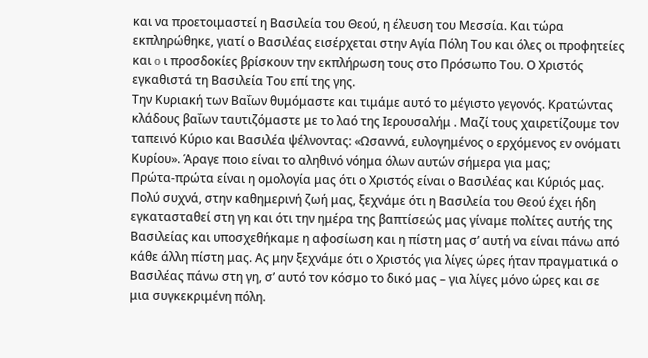και να προετοιμαστεί η Βασιλεία του Θεού, η έλευση του Μεσσία. Και τώρα εκπληρώθηκε, γιατί ο Βασιλέας εισέρχεται στην Αγία Πόλη Του και όλες οι προφητείες και o ι προσδοκίες βρίσκουν την εκπλήρωση τους στο Πρόσωπο Του. Ο Χριστός εγκαθιστά τη Βασιλεία Του επί της γης.
Την Κυριακή των Βαΐων θυμόμαστε και τιμάμε αυτό το μέγιστο γεγονός. Κρατώντας κλάδους βαΐων ταυτιζόμαστε με το λαό της Ιερουσαλήμ . Μαζί τους χαιρετίζουμε τον ταπεινό Κύριο και Βασιλέα ψέλνοντας: «Ωσαννά, ευλογημένος ο ερχόμενος εν ονόματι Κυρίου». Άραγε ποιο είναι το αληθινό νόημα όλων αυτών σήμερα για μας;
Πρώτα-πρώτα είναι η ομολογία μας ότι ο Χριστός είναι ο Βασιλέας και Κύριός μας. Πολύ συχνά, στην καθημερινή ζωή μας, ξεχνάμε ότι η Βασιλεία του Θεού έχει ήδη εγκατασταθεί στη γη και ότι την ημέρα της βαπτίσεώς μας γίναμε πολίτες αυτής της Βασιλείας και υποσχεθήκαμε η αφοσίωση και η πίστη μας σ’ αυτή να είναι πάνω από κάθε άλλη πίστη μας. Ας μην ξεχνάμε ότι ο Χριστός για λίγες ώρες ήταν πραγματικά ο Βασιλέας πάνω στη γη, σ’ αυτό τον κόσμο το δικό μας – για λίγες μόνο ώρες και σε μια συγκεκριμένη πόλη.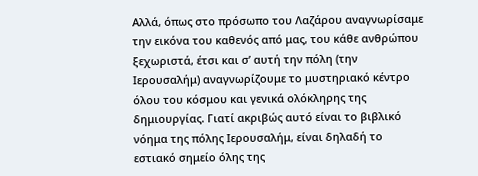Αλλά, όπως στο πρόσωπο του Λαζάρου αναγνωρίσαμε την εικόνα του καθενός από μας, του κάθε ανθρώπου ξεχωριστά, έτσι και σ’ αυτή την πόλη (την Ιερουσαλήμ) αναγνωρίζουμε το μυστηριακό κέντρο όλου του κόσμου και γενικά ολόκληρης της δημιουργίας. Γιατί ακριβώς αυτό είναι το βιβλικό νόημα της πόλης Ιερουσαλήμ, είναι δηλαδή το εστιακό σημείο όλης της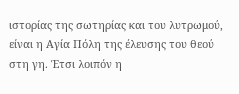ιστορίας της σωτηρίας και του λυτρωμού, είναι η Αγία Πόλη της έλευσης του θεού στη γη. Έτσι λοιπόν η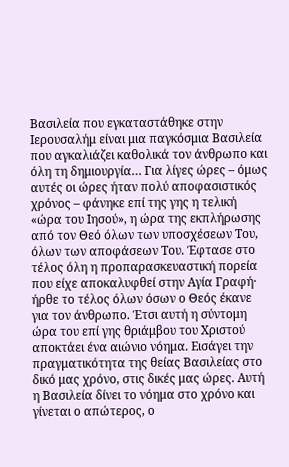Βασιλεία που εγκαταστάθηκε στην Ιερουσαλήμ είναι μια παγκόσμια Βασιλεία που αγκαλιάζει καθολικά τον άνθρωπο και όλη τη δημιουργία… Για λίγες ώρες – όμως αυτές οι ώρες ήταν πολύ αποφασιστικός χρόνος – φάνηκε επί της γης η τελική «ώρα του Ιησού», η ώρα της εκπλήρωσης από τον Θεό όλων των υποσχέσεων Του, όλων των αποφάσεων Του. Έφτασε στο τέλος όλη η προπαρασκευαστική πορεία που είχε αποκαλυφθεί στην Αγία Γραφή· ήρθε το τέλος όλων όσων ο Θεός έκανε για τον άνθρωπο. Έτσι αυτή η σύντομη ώρα του επί γης θριάμβου του Χριστού αποκτάει ένα αιώνιο νόημα. Εισάγει την πραγματικότητα της θείας Βασιλείας στο δικό μας χρόνο, στις δικές μας ώρες. Αυτή η Βασιλεία δίνει το νόημα στο χρόνο και γίνεται ο απώτερος, ο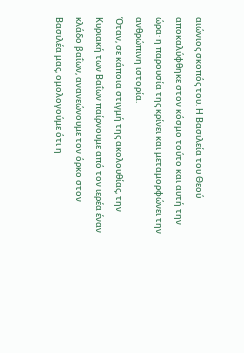αιώνιος σκοπός του. Η Βασιλεία του Θεού αποκαλύφθηκε στον κόσμο τούτο και αυτή την ώρα· η παρουσία της κρίνει και μεταμορφώνει την ανθρώπινη ιστορία.
Όταν, σε κάποια στιγμή της ακολουθίας, την Κυριακή των Βαΐων παίρνουμε από τον ιερέα έναν κλάδο βαΐων, ανανεώνουμε τον όρκο στον Βασιλέα μας, ομολογούμε ότι η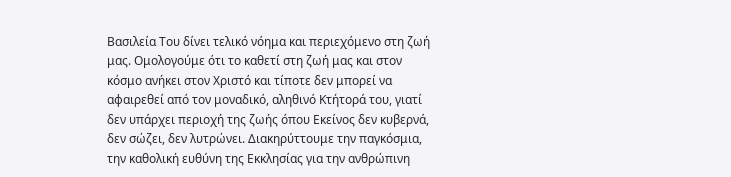Βασιλεία Του δίνει τελικό νόημα και περιεχόμενο στη ζωή μας. Ομολογούμε ότι το καθετί στη ζωή μας και στον κόσμο ανήκει στον Χριστό και τίποτε δεν μπορεί να αφαιρεθεί από τον μοναδικό, αληθινό Κτήτορά του, γιατί δεν υπάρχει περιοχή της ζωής όπου Εκείνος δεν κυβερνά, δεν σώζει, δεν λυτρώνει. Διακηρύττουμε την παγκόσμια, την καθολική ευθύνη της Εκκλησίας για την ανθρώπινη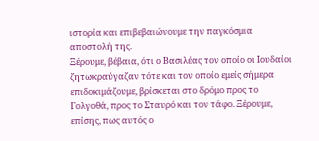ιστορία και επιβεβαιώνουμε την παγκόσμια αποστολή της.
Ξέρουμε, βέβαια, ότι ο Βασιλέας τον οποίο οι Ιουδαίοι ζητωκραύγαζαν τότε και τον οποίο εμείς σήμερα επιδοκιμάζουμε, βρίσκεται στο δρόμο προς το Γολγοθά, προς το Σταυρό και τον τάφο. Ξέρουμε, επίσης, πως αυτός ο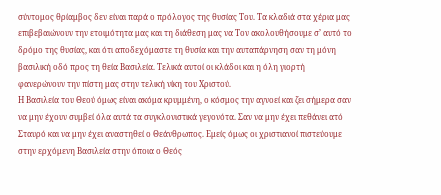σύντομος θρίαμβος δεν είναι παρά ο πρόλογος της θυσίας Του. Τα κλαδιά στα χέρια μας επιβεβαιώνουν την ετοιμότητα μας και τη διάθεση μας να Τον ακολουθήσουμε σ’ αυτό το δρόμο της θυσίας, και ότι αποδεχόμαστε τη θυσία και την αυταπάρνηση σαν τη μόνη βασιλική οδό προς τη θεία Βασιλεία. Τελικά αυτοί οι κλάδοι και η όλη γιορτή φανερώνουν την πίστη μας στην τελική νίκη του Χριστού.
Η Βασιλεία του Θεού όμως είναι ακόμα κρυμμένη, ο κόσμος την αγνοεί και ζει σήμερα σαν να μην έχουν συμβεί όλα αυτά τα συγκλονιστικά γεγονότα. Σαν να μην έχει πεθάνει ατό Σταυρό και να μην έχει αναστηθεί ο Θεάνθρωπος. Εμείς όμως οι χριστιανοί πιστεύουμε στην ερχόμενη Βασιλεία στην όποια ο Θεός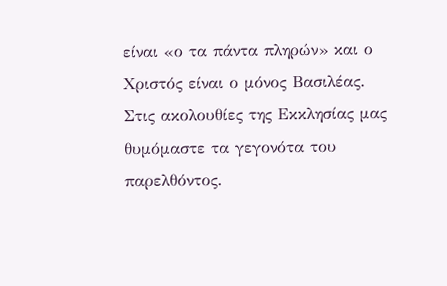είναι «ο τα πάντα πληρών» και ο Χριστός είναι ο μόνος Βασιλέας.
Στις ακολουθίες της Εκκλησίας μας θυμόμαστε τα γεγονότα του παρελθόντος.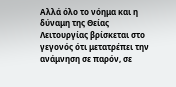Αλλά όλο το νόημα και η δύναμη της Θείας Λειτουργίας βρίσκεται στο γεγονός ότι μετατρέπει την ανάμνηση σε παρόν, σε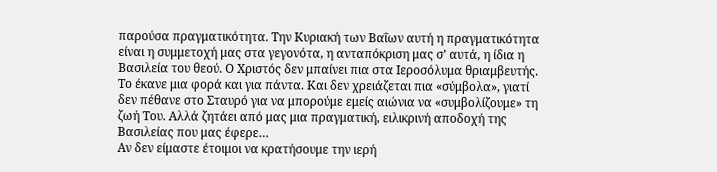παρούσα πραγματικότητα. Την Κυριακή των Βαΐων αυτή η πραγματικότητα είναι η συμμετοχή μας στα γεγονότα, η ανταπόκριση μας σ’ αυτά, η ίδια η Βασιλεία του θεού. Ο Χριστός δεν μπαίνει πια στα Ιεροσόλυμα θριαμβευτής. Το έκανε μια φορά και για πάντα. Και δεν χρειάζεται πια «σύμβολα», γιατί δεν πέθανε στο Σταυρό για να μπορούμε εμείς αιώνια να «συμβολίζουμε» τη ζωή Του. Αλλά ζητάει από μας μια πραγματική, ειλικρινή αποδοχή της Βασιλείας που μας έφερε…
Αν δεν είμαστε έτοιμοι να κρατήσουμε την ιερή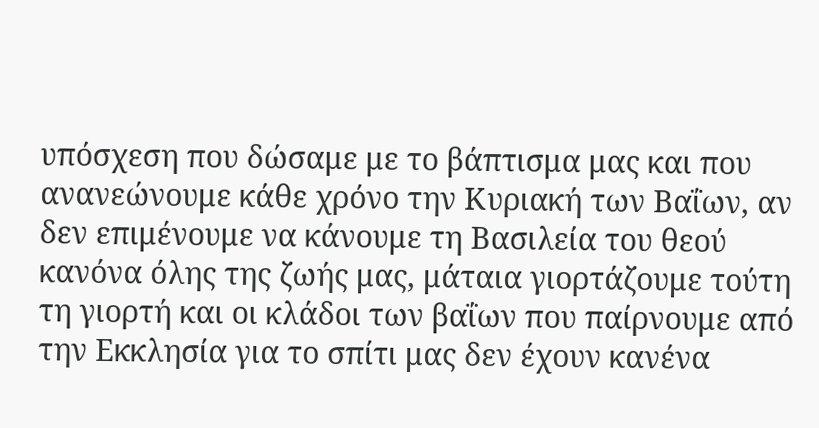υπόσχεση που δώσαμε με το βάπτισμα μας και που ανανεώνουμε κάθε χρόνο την Κυριακή των Βαΐων, αν δεν επιμένουμε να κάνουμε τη Βασιλεία του θεού κανόνα όλης της ζωής μας, μάταια γιορτάζουμε τούτη τη γιορτή και οι κλάδοι των βαΐων που παίρνουμε από την Εκκλησία για το σπίτι μας δεν έχουν κανένα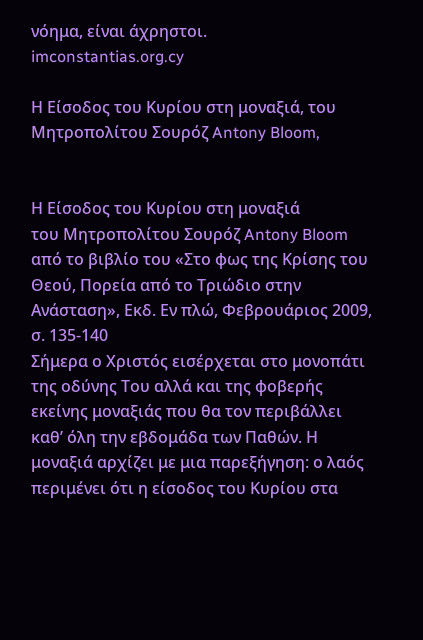νόημα, είναι άχρηστοι.
imconstantias.org.cy

Η Είσοδος του Κυρίου στη μοναξιά, του Μητροπολίτου Σουρόζ Antony Bloom,


Η Είσοδος του Κυρίου στη μοναξιά
του Μητροπολίτου Σουρόζ Antony Bloom
από το βιβλίο του «Στο φως της Κρίσης του Θεού, Πορεία από το Τριώδιο στην Ανάσταση», Εκδ. Εν πλώ, Φεβρουάριος 2009, σ. 135-140
Σήμερα ο Χριστός εισέρχεται στο μονοπάτι της οδύνης Του αλλά και της φοβερής εκείνης μοναξιάς που θα τον περιβάλλει καθ’ όλη την εβδομάδα των Παθών. Η μοναξιά αρχίζει με μια παρεξήγηση: ο λαός περιμένει ότι η είσοδος του Κυρίου στα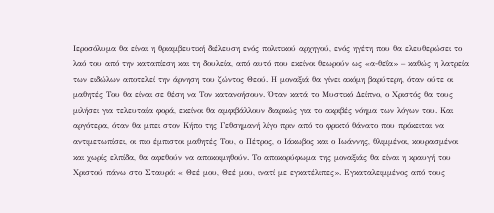Ιεροσόλυμα θα είναι η θριαμβευτική διέλευση ενός πολιτικού αρχηγού, ενός ηγέτη που θα ελευθερώσει το λαό του από την καταπίεση και τη δουλεία, από αυτό που εκείνοι θεωρούν ως «α-θεΐα» – καθώς η λατρεία των ειδώλων αποτελεί την άρνηση του ζώντος Θεού. Η μοναξιά θα γίνει ακόμη βαρύτερη, όταν ούτε οι μαθητές Του θα είναι σε θέση να Τον κατανοήσουν. Όταν κατά το Μυστικό Δείπνο, ο Χριστός θα τους μιλήσει για τελευταία φορά, εκείνοι θα αμφιβάλλουν διαρκώς για το ακριβές νόημα των λόγων του. Και αργότερα, όταν θα μπει στον Κήπο της Γεθσημανή λίγο πριν από το φρικτό θάνατο που πρόκειται να αντιμετωπίσει, οι πιο έμπιστοι μαθητές Του, ο Πέτρος, ο Ιάκωβος και ο Ιωάννης, θλιμμένοι, κουρασμένοι και χωρίς ελπίδα, θα αφεθούν να αποκοιμηθούν. Το αποκορύφωμα της μοναξιάς θα είναι η κραυγή του Χριστού πάνω στο Σταυρό: « Θεέ μου, Θεέ μου, ινατί με εγκατέλιπες». Εγκαταλειμμένος από τους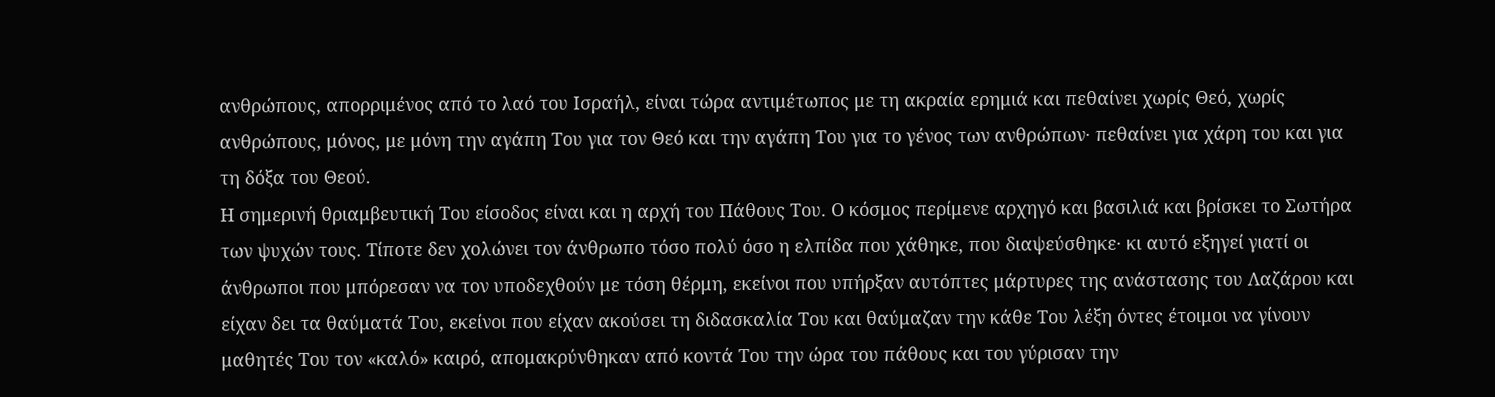ανθρώπους, απορριμένος από το λαό του Ισραήλ, είναι τώρα αντιμέτωπος με τη ακραία ερημιά και πεθαίνει χωρίς Θεό, χωρίς ανθρώπους, μόνος, με μόνη την αγάπη Του για τον Θεό και την αγάπη Του για το γένος των ανθρώπων· πεθαίνει για χάρη του και για τη δόξα του Θεού.
Η σημερινή θριαμβευτική Του είσοδος είναι και η αρχή του Πάθους Του. Ο κόσμος περίμενε αρχηγό και βασιλιά και βρίσκει το Σωτήρα των ψυχών τους. Τίποτε δεν χολώνει τον άνθρωπο τόσο πολύ όσο η ελπίδα που χάθηκε, που διαψεύσθηκε· κι αυτό εξηγεί γιατί οι άνθρωποι που μπόρεσαν να τον υποδεχθούν με τόση θέρμη, εκείνοι που υπήρξαν αυτόπτες μάρτυρες της ανάστασης του Λαζάρου και είχαν δει τα θαύματά Του, εκείνοι που είχαν ακούσει τη διδασκαλία Του και θαύμαζαν την κάθε Του λέξη όντες έτοιμοι να γίνουν μαθητές Του τον «καλό» καιρό, απομακρύνθηκαν από κοντά Του την ώρα του πάθους και του γύρισαν την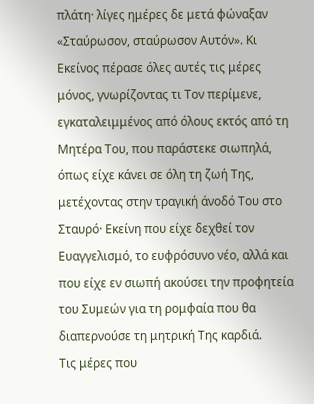πλάτη· λίγες ημέρες δε μετά φώναξαν «Σταύρωσον, σταύρωσον Αυτόν». Κι Εκείνος πέρασε όλες αυτές τις μέρες μόνος, γνωρίζοντας τι Τον περίμενε, εγκαταλειμμένος από όλους εκτός από τη Μητέρα Του, που παράστεκε σιωπηλά, όπως είχε κάνει σε όλη τη ζωή Της, μετέχοντας στην τραγική άνοδό Του στο Σταυρό· Εκείνη που είχε δεχθεί τον Ευαγγελισμό, το ευφρόσυνο νέο, αλλά και που είχε εν σιωπή ακούσει την προφητεία του Συμεών για τη ρομφαία που θα διαπερνούσε τη μητρική Της καρδιά.
Τις μέρες που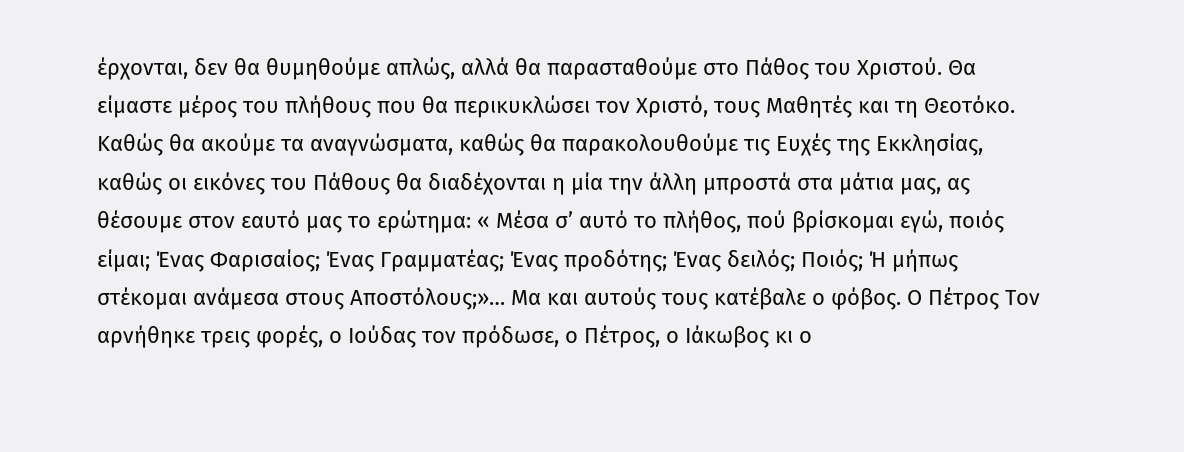έρχονται, δεν θα θυμηθούμε απλώς, αλλά θα παρασταθούμε στο Πάθος του Χριστού. Θα είμαστε μέρος του πλήθους που θα περικυκλώσει τον Χριστό, τους Μαθητές και τη Θεοτόκο. Καθώς θα ακούμε τα αναγνώσματα, καθώς θα παρακολουθούμε τις Ευχές της Εκκλησίας, καθώς οι εικόνες του Πάθους θα διαδέχονται η μία την άλλη μπροστά στα μάτια μας, ας θέσουμε στον εαυτό μας το ερώτημα: « Μέσα σ’ αυτό το πλήθος, πού βρίσκομαι εγώ, ποιός είμαι; Ένας Φαρισαίος; Ένας Γραμματέας; Ένας προδότης; Ένας δειλός; Ποιός; Ή μήπως στέκομαι ανάμεσα στους Αποστόλους;»… Μα και αυτούς τους κατέβαλε ο φόβος. Ο Πέτρος Τον αρνήθηκε τρεις φορές, ο Ιούδας τον πρόδωσε, ο Πέτρος, ο Ιάκωβος κι ο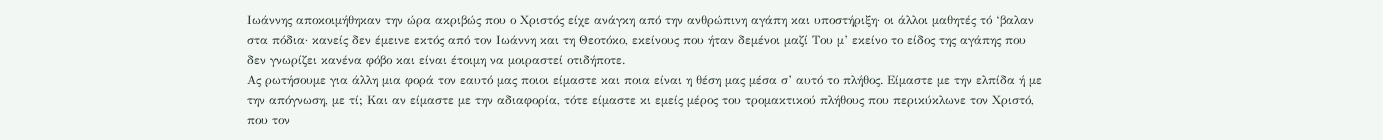Ιωάννης αποκοιμήθηκαν την ώρα ακριβώς που ο Χριστός είχε ανάγκη από την ανθρώπινη αγάπη και υποστήριξη· οι άλλοι μαθητές τό ‘βαλαν στα πόδια· κανείς δεν έμεινε εκτός από τον Ιωάννη και τη Θεοτόκο, εκείνους που ήταν δεμένοι μαζί Του μ’ εκείνο το είδος της αγάπης που δεν γνωρίζει κανένα φόβο και είναι έτοιμη να μοιραστεί οτιδήποτε.
Ας ρωτήσουμε για άλλη μια φορά τον εαυτό μας ποιοι είμαστε και ποια είναι η θέση μας μέσα σ’ αυτό το πλήθος. Είμαστε με την ελπίδα ή με την απόγνωση, με τί; Και αν είμαστε με την αδιαφορία, τότε είμαστε κι εμείς μέρος του τρομακτικού πλήθους που περικύκλωνε τον Χριστό, που τον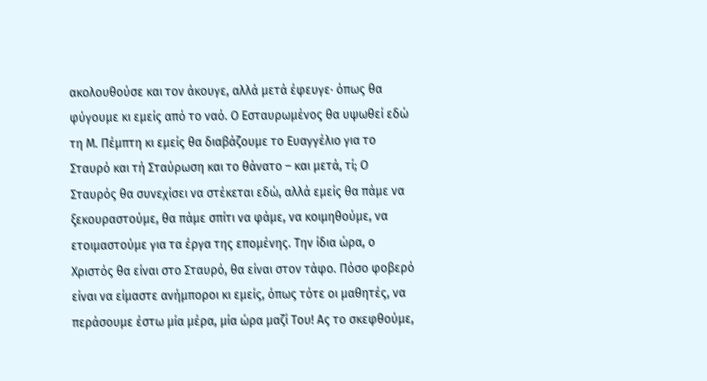ακολουθούσε και τον άκουγε, αλλά μετά έφευγε· όπως θα φύγουμε κι εμείς από το ναό. Ο Εσταυρωμένος θα υψωθεί εδώ τη Μ. Πέμπτη κι εμείς θα διαβάζουμε το Ευαγγέλιο για το Σταυρό και τή Σταύρωση και το θάνατο – και μετά, τί; Ο Σταυρός θα συνεχίσει να στέκεται εδώ, αλλά εμείς θα πάμε να ξεκουραστούμε, θα πάμε σπίτι να φάμε, να κοιμηθούμε, να ετοιμαστούμε για τα έργα της επομένης. Την ίδια ώρα, ο Χριστός θα είναι στο Σταυρό, θα είναι στον τάφο. Πόσο φοβερό είναι να είμαστε ανήμποροι κι εμείς, όπως τότε οι μαθητές, να περάσουμε έστω μία μέρα, μία ώρα μαζί Του! Ας το σκεφθούμε,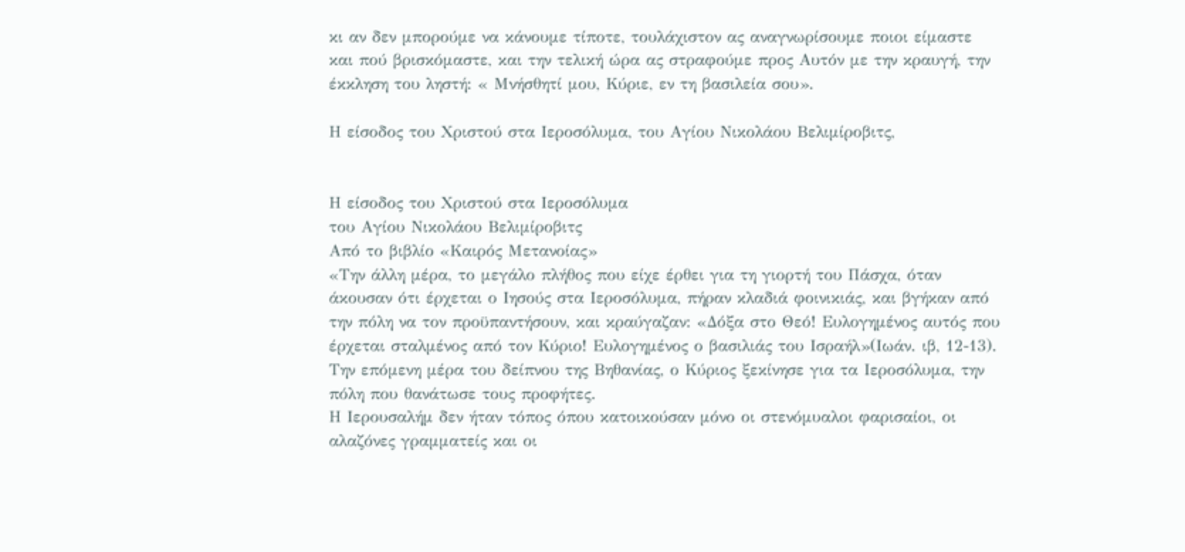κι αν δεν μπορούμε να κάνουμε τίποτε, τουλάχιστον ας αναγνωρίσουμε ποιοι είμαστε και πού βρισκόμαστε, και την τελική ώρα ας στραφούμε προς Αυτόν με την κραυγή, την έκκληση του ληστή: « Μνήσθητί μου, Κύριε, εν τη βασιλεία σου».

Η είσοδος του Χριστού στα Ιεροσόλυμα, του Αγίου Νικολάου Βελιμίροβιτς,


Η είσοδος του Χριστού στα Ιεροσόλυμα
του Αγίου Νικολάου Βελιμίροβιτς
Από το βιβλίο «Καιρός Μετανοίας»
«Την άλλη μέρα, το μεγάλο πλήθος που είχε έρθει για τη γιορτή του Πάσχα, όταν άκουσαν ότι έρχεται ο Ιησούς στα Ιεροσόλυμα, πήραν κλαδιά φοινικιάς, και βγήκαν από την πόλη να τον προϋπαντήσουν, και κραύγαζαν: «Δόξα στο Θεό! Ευλογημένος αυτός που έρχεται σταλμένος από τον Κύριο! Ευλογημένος ο βασιλιάς του Ισραήλ»(Ιωάν. ιβ, 12-13). Την επόμενη μέρα του δείπνου της Βηθανίας, ο Κύριος ξεκίνησε για τα Ιεροσόλυμα, την πόλη που θανάτωσε τους προφήτες.
Η Ιερουσαλήμ δεν ήταν τόπος όπου κατοικούσαν μόνο οι στενόμυαλοι φαρισαίοι, οι αλαζόνες γραμματείς και οι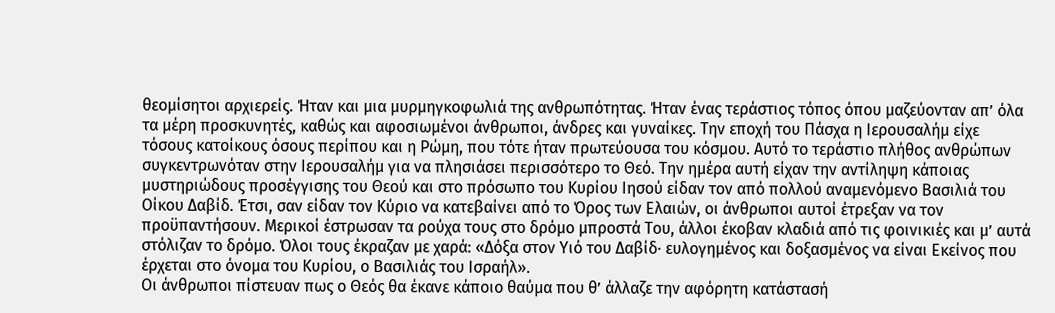θεομίσητοι αρχιερείς. Ήταν και μια μυρμηγκοφωλιά της ανθρωπότητας. Ήταν ένας τεράστιος τόπος όπου μαζεύονταν απ’ όλα τα μέρη προσκυνητές, καθώς και αφοσιωμένοι άνθρωποι, άνδρες και γυναίκες. Την εποχή του Πάσχα η Ιερουσαλήμ είχε τόσους κατοίκους όσους περίπου και η Ρώμη, που τότε ήταν πρωτεύουσα του κόσμου. Αυτό το τεράστιο πλήθος ανθρώπων συγκεντρωνόταν στην Ιερουσαλήμ για να πλησιάσει περισσότερο το Θεό. Την ημέρα αυτή είχαν την αντίληψη κάποιας μυστηριώδους προσέγγισης του Θεού και στο πρόσωπο του Κυρίου Ιησού είδαν τον από πολλού αναμενόμενο Βασιλιά του Οίκου Δαβίδ. Έτσι, σαν είδαν τον Κύριο να κατεβαίνει από το Όρος των Ελαιών, oι άνθρωποι αυτοί έτρεξαν να τον προϋπαντήσουν. Μερικοί έστρωσαν τα ρούχα τους στο δρόμο μπροστά Του, άλλοι έκοβαν κλαδιά από τις φοινικιές και μ’ αυτά στόλιζαν το δρόμο. Όλοι τους έκραζαν με χαρά: «Δόξα στον Υιό του Δαβίδ· ευλογημένος και δοξασμένος να είναι Εκείνος που έρχεται στο όνομα του Κυρίου, ο Βασιλιάς του Ισραήλ».
Οι άνθρωποι πίστευαν πως ο Θεός θα έκανε κάποιο θαύμα που θ’ άλλαζε την αφόρητη κατάστασή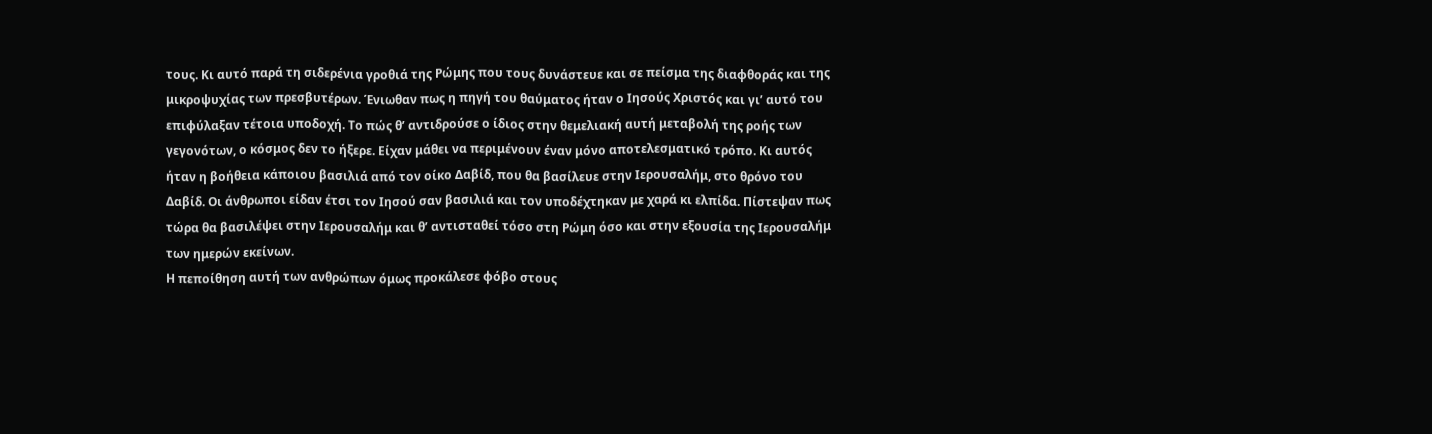τους. Κι αυτό παρά τη σιδερένια γροθιά της Ρώμης που τους δυνάστευε και σε πείσμα της διαφθοράς και της μικροψυχίας των πρεσβυτέρων. Ένιωθαν πως η πηγή του θαύματος ήταν ο Ιησούς Χριστός και γι’ αυτό του επιφύλαξαν τέτοια υποδοχή. Το πώς θ’ αντιδρούσε ο ίδιος στην θεμελιακή αυτή μεταβολή της ροής των γεγονότων, ο κόσμος δεν το ήξερε. Είχαν μάθει να περιμένουν έναν μόνο αποτελεσματικό τρόπο. Κι αυτός ήταν η βοήθεια κάποιου βασιλιά από τον οίκο Δαβίδ, που θα βασίλευε στην Ιερουσαλήμ, στο θρόνο του Δαβίδ. Οι άνθρωποι είδαν έτσι τον Ιησού σαν βασιλιά και τον υποδέχτηκαν με χαρά κι ελπίδα. Πίστεψαν πως τώρα θα βασιλέψει στην Ιερουσαλήμ και θ’ αντισταθεί τόσο στη Ρώμη όσο και στην εξουσία της Ιερουσαλήμ των ημερών εκείνων.
Η πεποίθηση αυτή των ανθρώπων όμως προκάλεσε φόβο στους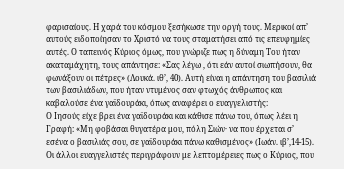φαρισαίους. Η χαρά του κόσμου ξεσήκωσε την οργή τους. Μερικοί απ’ αυτούς ειδοποίησαν το Χριστό να τους σταματήσει από τις επευφημίες αυτές. Ο ταπεινός Κύριος όμως, που γνώριζε πως η δύναμη Του ήταν ακαταμάχητη, τους απάντησε: «Σας λέγω , ότι εάν αυτοί σιωπήσουν, θα φωνάξουν οι πέτρες» (Λουκά. ιθ’, 40). Αυτή είναι η απάντηση του βασιλιά των βασιλιάδων, που ήταν ντυμένος σαν φτωχός άνθρωπος και καβαλούσε ένα γαϊδουράκι, όπως αναφέρει ο ευαγγελιστής:
Ο Ιησούς είχε βρει ένα γαϊδουράκι και κάθισε πάνω του, όπως λέει η Γραφή: «Μη φοβάσαι θυγατέρα μου, πόλη Σιών· να που έρχεται σ’ εσένα ο βασιλιάς σου, σε γαϊδουράκι πάνω καθισμένος» (Ιωάν. ιβ’,14-15). Οι άλλοι ευαγγελιστές περιγράφουν με λεπτομέρειες πως ο Κύριος, που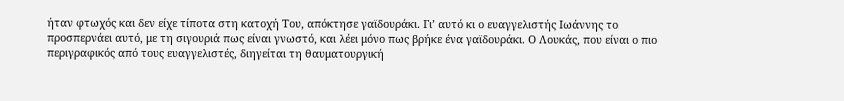ήταν φτωχός και δεν είχε τίποτα στη κατοχή Του, απόκτησε γαϊδουράκι. Γι’ αυτό κι ο ευαγγελιστής Ιωάννης το προσπερνάει αυτό, με τη σιγουριά πως είναι γνωστό, και λέει μόνο πως βρήκε ένα γαϊδουράκι. Ο Λουκάς, που είναι ο πιο περιγραφικός από τους ευαγγελιστές, διηγείται τη θαυματουργική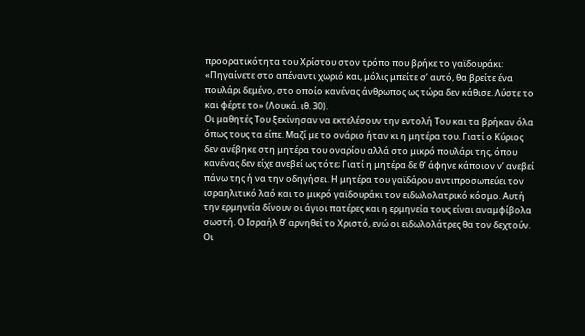προορατικότητα του Χρίστου στον τρόπο που βρήκε το γαϊδουράκι: «Πηγαίνετε στο απέναντι χωριό και, μόλις μπείτε σ’ αυτό, θα βρείτε ένα πουλάρι δεμένο, στο οποίο κανένας άνθρωπος ως τώρα δεν κάθισε. Λύστε το και φέρτε το» (Λουκά. ιθ. 30).
Οι μαθητές Του ξεκίνησαν να εκτελέσουν την εντολή Του και τα βρήκαν όλα όπως τους τα είπε. Μαζί με το ονάριο ήταν κι η μητέρα του. Γιατί ο Κύριος δεν ανέβηκε στη μητέρα του οναρίου αλλά στο μικρό πουλάρι της, όπου κανένας δεν είχε ανεβεί ως τότε; Γιατί η μητέρα δε θ’ άφηνε κάποιον ν’ ανεβεί πάνω της ή να την οδηγήσει. Η μητέρα του γαϊδάρου αντιπροσωπεύει τον ισραηλιτικό λαό και το μικρό γαϊδουράκι τον ειδωλολατρικό κόσμο. Αυτή την ερμηνεία δίνουν οι άγιοι πατέρες και η ερμηνεία τους είναι αναμφίβολα σωστή. Ο Ισραήλ θ’ αρνηθεί το Χριστό, ενώ οι ειδωλολάτρες θα τον δεχτούν. Οι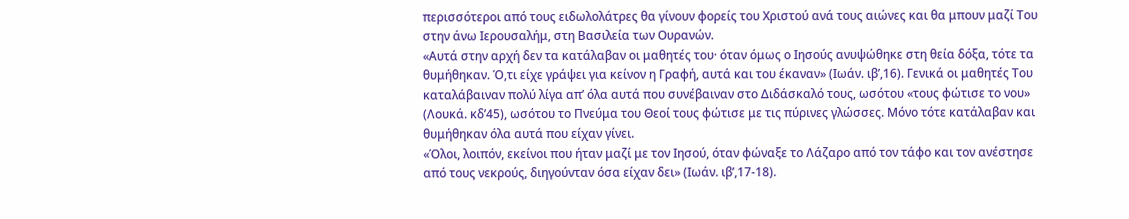περισσότεροι από τους ειδωλολάτρες θα γίνουν φορείς του Χριστού ανά τους αιώνες και θα μπουν μαζί Του στην άνω Ιερουσαλήμ, στη Βασιλεία των Ουρανών.
«Αυτά στην αρχή δεν τα κατάλαβαν οι μαθητές του· όταν όμως ο Ιησούς ανυψώθηκε στη θεία δόξα, τότε τα θυμήθηκαν. Ό,τι είχε γράψει για κείνον η Γραφή, αυτά και του έκαναν» (Ιωάν. ιβ’,16). Γενικά οι μαθητές Του καταλάβαιναν πολύ λίγα απ’ όλα αυτά που συνέβαιναν στο Διδάσκαλό τους, ωσότου «τους φώτισε το νου» (Λουκά. κδ’45), ωσότου το Πνεύμα του Θεοί τους φώτισε με τις πύρινες γλώσσες. Μόνο τότε κατάλαβαν και θυμήθηκαν όλα αυτά που είχαν γίνει.
«Όλοι, λοιπόν, εκείνοι που ήταν μαζί με τον Ιησού, όταν φώναξε το Λάζαρο από τον τάφο και τον ανέστησε από τους νεκρούς, διηγούνταν όσα είχαν δει» (Ιωάν. ιβ’,17-18).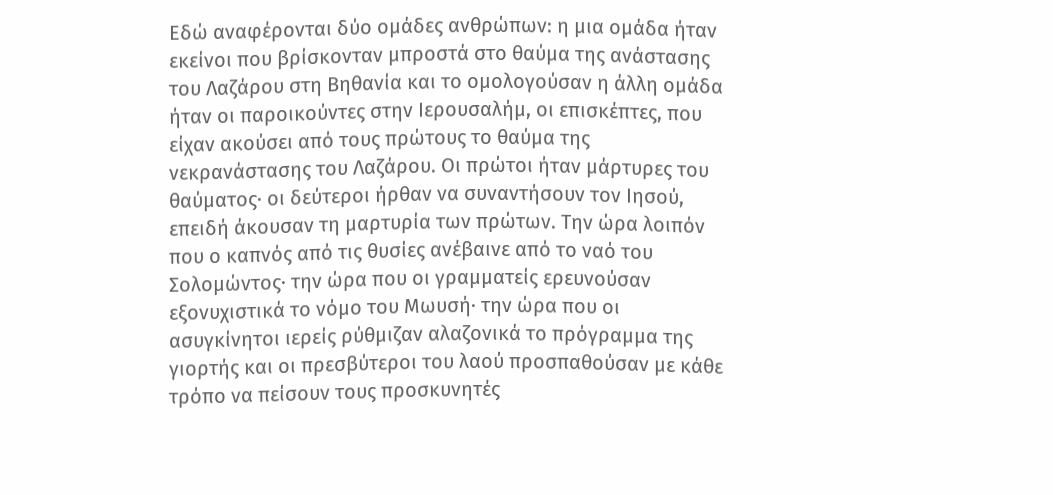Εδώ αναφέρονται δύο ομάδες ανθρώπων: η μια ομάδα ήταν εκείνοι που βρίσκονταν μπροστά στο θαύμα της ανάστασης του Λαζάρου στη Βηθανία και το ομολογούσαν η άλλη ομάδα ήταν οι παροικούντες στην Ιερουσαλήμ, οι επισκέπτες, που είχαν ακούσει από τους πρώτους το θαύμα της νεκρανάστασης του Λαζάρου. Οι πρώτοι ήταν μάρτυρες του θαύματος· οι δεύτεροι ήρθαν να συναντήσουν τον Ιησού, επειδή άκουσαν τη μαρτυρία των πρώτων. Την ώρα λοιπόν που ο καπνός από τις θυσίες ανέβαινε από το ναό του Σολομώντος· την ώρα που οι γραμματείς ερευνούσαν εξονυχιστικά το νόμο του Μωυσή· την ώρα που οι ασυγκίνητοι ιερείς ρύθμιζαν αλαζονικά το πρόγραμμα της γιορτής και οι πρεσβύτεροι του λαού προσπαθούσαν με κάθε τρόπο να πείσουν τους προσκυνητές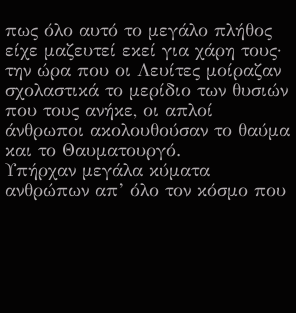πως όλο αυτό το μεγάλο πλήθος είχε μαζευτεί εκεί για χάρη τους· την ώρα που οι Λευίτες μοίραζαν σχολαστικά το μερίδιο των θυσιών που τους ανήκε, οι απλοί άνθρωποι ακολουθούσαν το θαύμα και το Θαυματουργό.
Υπήρχαν μεγάλα κύματα ανθρώπων απ’ όλο τον κόσμο που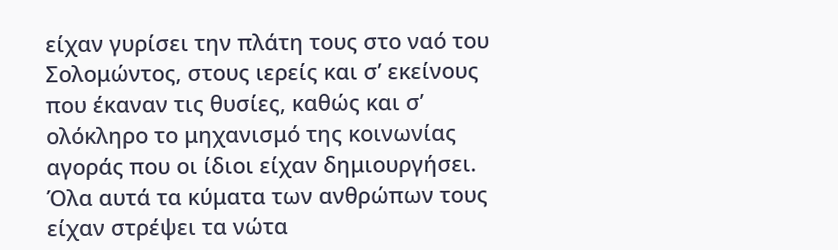είχαν γυρίσει την πλάτη τους στο ναό του Σολομώντος, στους ιερείς και σ’ εκείνους που έκαναν τις θυσίες, καθώς και σ’ ολόκληρο το μηχανισμό της κοινωνίας αγοράς που οι ίδιοι είχαν δημιουργήσει. Όλα αυτά τα κύματα των ανθρώπων τους είχαν στρέψει τα νώτα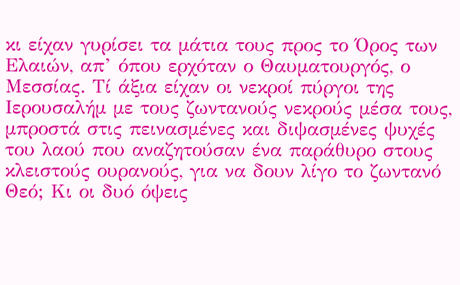κι είχαν γυρίσει τα μάτια τους προς το Όρος των Ελαιών, απ’ όπου ερχόταν ο Θαυματουργός, ο Μεσσίας. Τί άξια είχαν οι νεκροί πύργοι της Ιερουσαλήμ με τους ζωντανούς νεκρούς μέσα τους, μπροστά στις πεινασμένες και διψασμένες ψυχές του λαού που αναζητούσαν ένα παράθυρο στους κλειστούς ουρανούς, για να δουν λίγο το ζωντανό Θεό; Κι οι δυό όψεις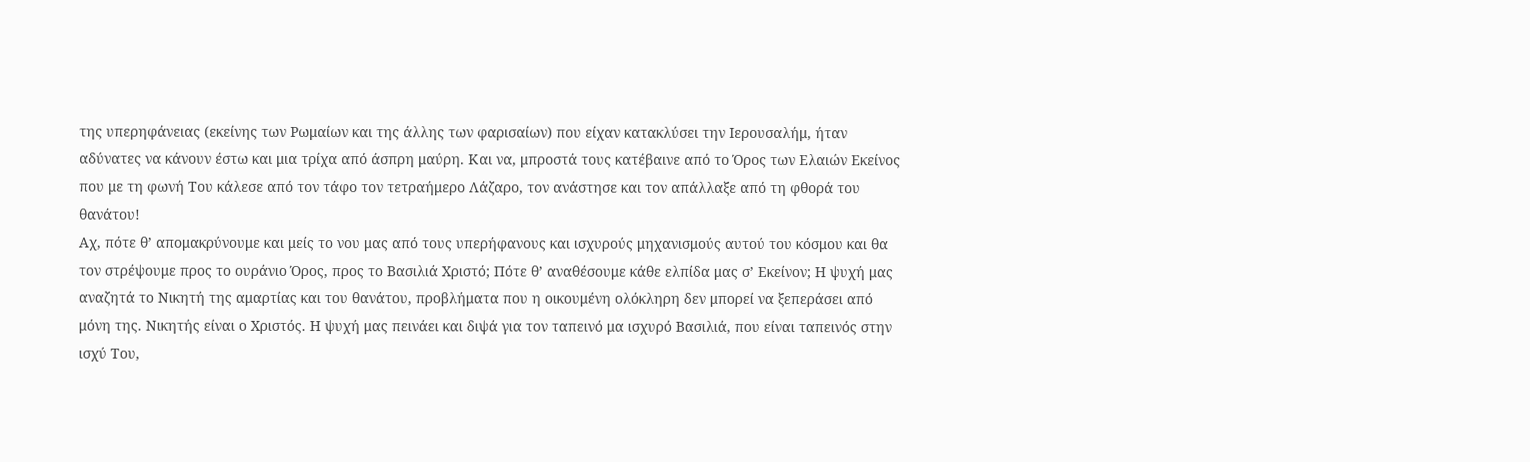της υπερηφάνειας (εκείνης των Ρωμαίων και της άλλης των φαρισαίων) που είχαν κατακλύσει την Ιερουσαλήμ, ήταν αδύνατες να κάνουν έστω και μια τρίχα από άσπρη μαύρη. Και να, μπροστά τους κατέβαινε από το Όρος των Ελαιών Εκείνος που με τη φωνή Του κάλεσε από τον τάφο τον τετραήμερο Λάζαρο, τον ανάστησε και τον απάλλαξε από τη φθορά του θανάτου!
Αχ, πότε θ’ απομακρύνουμε και μείς το νου μας από τους υπερήφανους και ισχυρούς μηχανισμούς αυτού του κόσμου και θα τον στρέψουμε προς το ουράνιο Όρος, προς το Βασιλιά Χριστό; Πότε θ’ αναθέσουμε κάθε ελπίδα μας σ’ Εκείνον; Η ψυχή μας αναζητά το Νικητή της αμαρτίας και του θανάτου, προβλήματα που η οικουμένη ολόκληρη δεν μπορεί να ξεπεράσει από μόνη της. Νικητής είναι ο Χριστός. Η ψυχή μας πεινάει και διψά για τον ταπεινό μα ισχυρό Βασιλιά, που είναι ταπεινός στην ισχύ Του,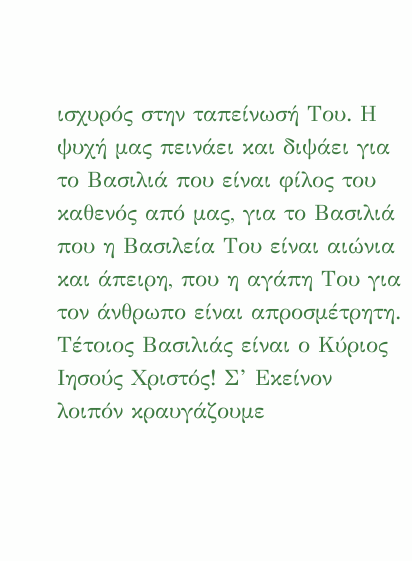ισχυρός στην ταπείνωσή Του. Η ψυχή μας πεινάει και διψάει για το Βασιλιά που είναι φίλος του καθενός από μας, για το Βασιλιά που η Βασιλεία Του είναι αιώνια και άπειρη, που η αγάπη Του για τον άνθρωπο είναι απροσμέτρητη. Τέτοιος Βασιλιάς είναι ο Κύριος Ιησούς Χριστός! Σ’ Εκείνον λοιπόν κραυγάζουμε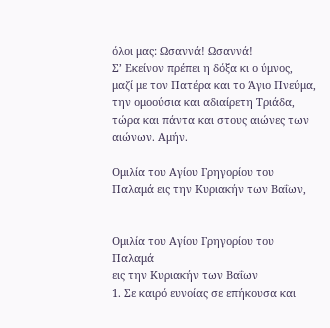όλοι μας: Ωσαννά! Ωσαννά!
Σ’ Εκείνον πρέπει η δόξα κι ο ύμνος, μαζί με τον Πατέρα και το Άγιο Πνεύμα, την ομοούσια και αδιαίρετη Τριάδα, τώρα και πάντα και στους αιώνες των αιώνων. Αμήν.

Ομιλία του Αγίου Γρηγορίου του Παλαμά εις την Κυριακήν των Βαΐων,


Ομιλία του Αγίου Γρηγορίου του Παλαμά
εις την Κυριακήν των Βαΐων
1. Σε καιρό ευνοίας σε επήκουσα και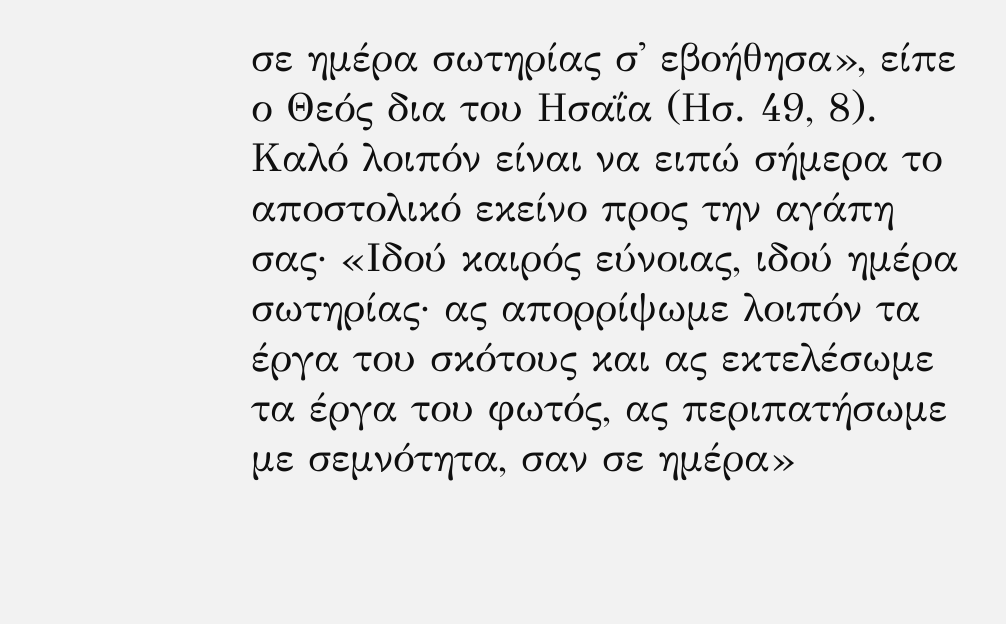σε ημέρα σωτηρίας σ' εβοήθησα», είπε ο Θεός δια του Ησαΐα (Ησ. 49, 8). Καλό λοιπόν είναι να ειπώ σήμερα το αποστολικό εκείνο προς την αγάπη σας· «Ιδού καιρός εύνοιας, ιδού ημέρα σωτηρίας· ας απορρίψωμε λοιπόν τα έργα του σκότους και ας εκτελέσωμε τα έργα του φωτός, ας περιπατήσωμε με σεμνότητα, σαν σε ημέρα»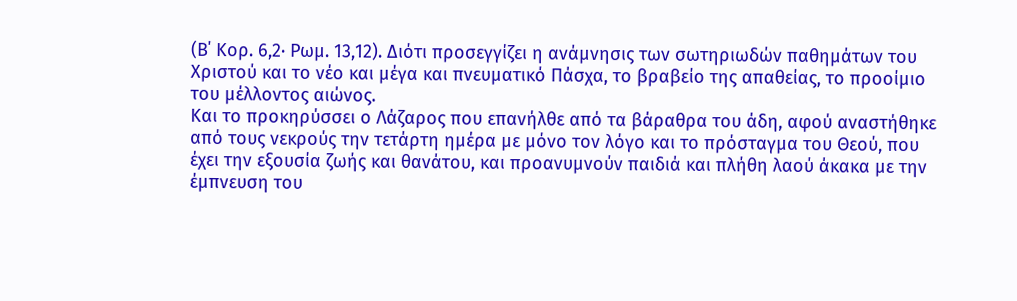(Β΄ Κορ. 6,2· Ρωμ. 13,12). Διότι προσεγγίζει η ανάμνησις των σωτηριωδών παθημάτων του Χριστού και το νέο και μέγα και πνευματικό Πάσχα, το βραβείο της απαθείας, το προοίμιο του μέλλοντος αιώνος.
Και το προκηρύσσει ο Λάζαρος που επανήλθε από τα βάραθρα του άδη, αφού αναστήθηκε από τους νεκρούς την τετάρτη ημέρα με μόνο τον λόγο και το πρόσταγμα του Θεού, που έχει την εξουσία ζωής και θανάτου, και προανυμνούν παιδιά και πλήθη λαού άκακα με την έμπνευση του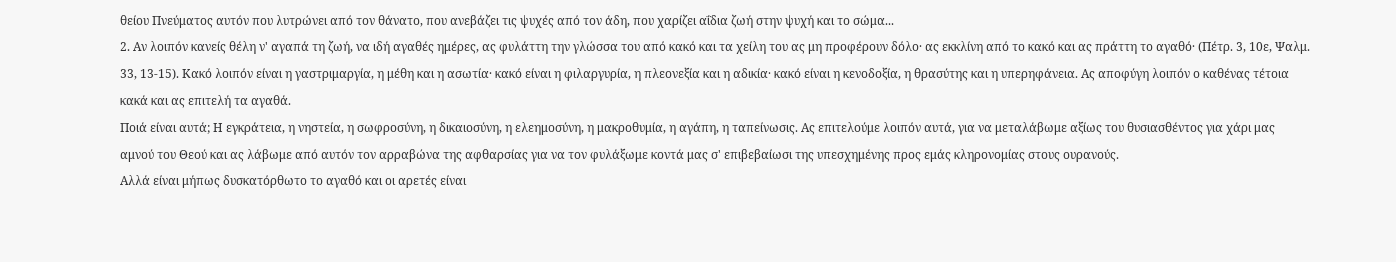θείου Πνεύματος αυτόν που λυτρώνει από τον θάνατο, που ανεβάζει τις ψυχές από τον άδη, που χαρίζει αΐδια ζωή στην ψυχή και το σώμα...
2. Αν λοιπόν κανείς θέλη ν' αγαπά τη ζωή, να ιδή αγαθές ημέρες, ας φυλάττη την γλώσσα του από κακό και τα χείλη του ας μη προφέρουν δόλο· ας εκκλίνη από το κακό και ας πράττη το αγαθό· (Πέτρ. 3, 10ε, Ψαλμ. 33, 13-15). Κακό λοιπόν είναι η γαστριμαργία, η μέθη και η ασωτία· κακό είναι η φιλαργυρία, η πλεονεξία και η αδικία· κακό είναι η κενοδοξία, η θρασύτης και η υπερηφάνεια. Ας αποφύγη λοιπόν ο καθένας τέτοια κακά και ας επιτελή τα αγαθά.
Ποιά είναι αυτά; Η εγκράτεια, η νηστεία, η σωφροσύνη, η δικαιοσύνη, η ελεημοσύνη, η μακροθυμία, η αγάπη, η ταπείνωσις. Ας επιτελούμε λοιπόν αυτά, για να μεταλάβωμε αξίως του θυσιασθέντος για χάρι μας αμνού του Θεού και ας λάβωμε από αυτόν τον αρραβώνα της αφθαρσίας για να τον φυλάξωμε κοντά μας σ' επιβεβαίωσι της υπεσχημένης προς εμάς κληρονομίας στους ουρανούς.
Αλλά είναι μήπως δυσκατόρθωτο το αγαθό και οι αρετές είναι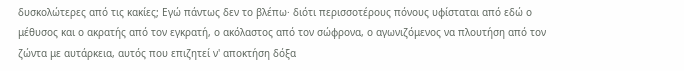δυσκολώτερες από τις κακίες; Εγώ πάντως δεν το βλέπω· διότι περισσοτέρους πόνους υφίσταται από εδώ ο μέθυσος και ο ακρατής από τον εγκρατή, ο ακόλαστος από τον σώφρονα, ο αγωνιζόμενος να πλουτήση από τον ζώντα με αυτάρκεια, αυτός που επιζητεί ν' αποκτήση δόξα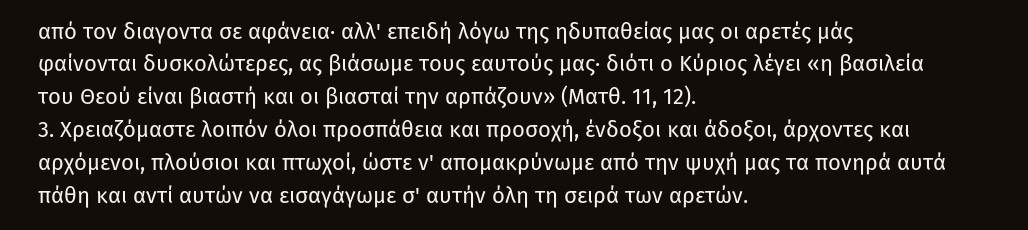από τον διαγοντα σε αφάνεια· αλλ' επειδή λόγω της ηδυπαθείας μας οι αρετές μάς φαίνονται δυσκολώτερες, ας βιάσωμε τους εαυτούς μας· διότι ο Κύριος λέγει «η βασιλεία του Θεού είναι βιαστή και οι βιασταί την αρπάζουν» (Ματθ. 11, 12).
3. Χρειαζόμαστε λοιπόν όλοι προσπάθεια και προσοχή, ένδοξοι και άδοξοι, άρχοντες και αρχόμενοι, πλούσιοι και πτωχοί, ώστε ν' απομακρύνωμε από την ψυχή μας τα πονηρά αυτά πάθη και αντί αυτών να εισαγάγωμε σ' αυτήν όλη τη σειρά των αρετών.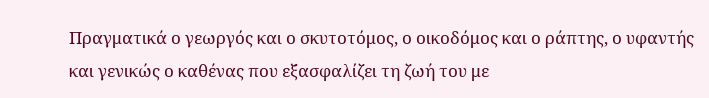Πραγματικά ο γεωργός και ο σκυτοτόμος, ο οικοδόμος και ο ράπτης, ο υφαντής και γενικώς ο καθένας που εξασφαλίζει τη ζωή του με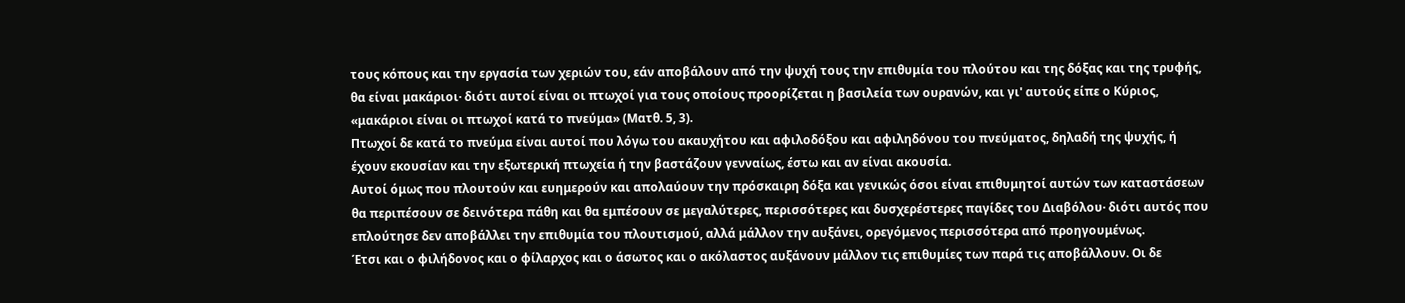τους κόπους και την εργασία των χεριών του, εάν αποβάλουν από την ψυχή τους την επιθυμία του πλούτου και της δόξας και της τρυφής, θα είναι μακάριοι· διότι αυτοί είναι οι πτωχοί για τους οποίους προορίζεται η βασιλεία των ουρανών, και γι' αυτούς είπε ο Κύριος, «μακάριοι είναι οι πτωχοί κατά το πνεύμα» (Ματθ. 5, 3).
Πτωχοί δε κατά το πνεύμα είναι αυτοί που λόγω του ακαυχήτου και αφιλοδόξου και αφιληδόνου του πνεύματος, δηλαδή της ψυχής, ή έχουν εκουσίαν και την εξωτερική πτωχεία ή την βαστάζουν γενναίως, έστω και αν είναι ακουσία.
Αυτοί όμως που πλουτούν και ευημερούν και απολαύουν την πρόσκαιρη δόξα και γενικώς όσοι είναι επιθυμητοί αυτών των καταστάσεων θα περιπέσουν σε δεινότερα πάθη και θα εμπέσουν σε μεγαλύτερες, περισσότερες και δυσχερέστερες παγίδες του Διαβόλου· διότι αυτός που επλούτησε δεν αποβάλλει την επιθυμία του πλουτισμού, αλλά μάλλον την αυξάνει, ορεγόμενος περισσότερα από προηγουμένως.
Έτσι και ο φιλήδονος και ο φίλαρχος και ο άσωτος και ο ακόλαστος αυξάνουν μάλλον τις επιθυμίες των παρά τις αποβάλλουν. Οι δε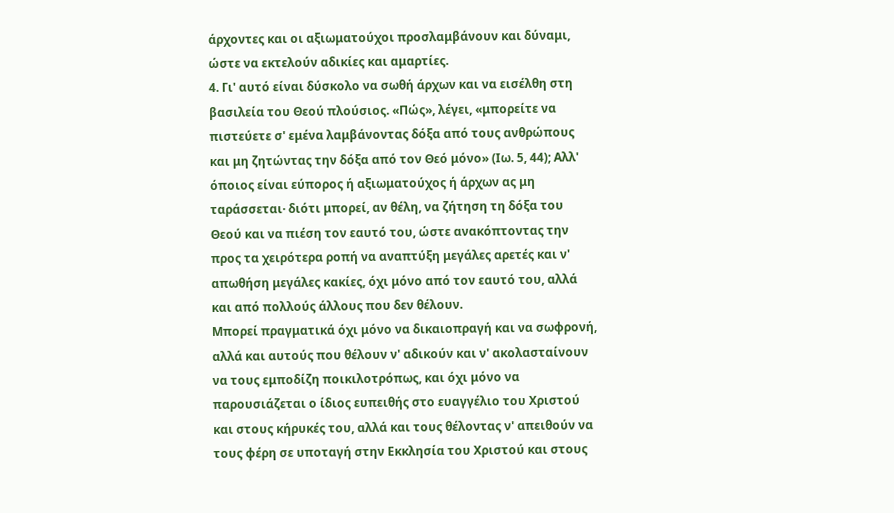άρχοντες και οι αξιωματούχοι προσλαμβάνουν και δύναμι, ώστε να εκτελούν αδικίες και αμαρτίες.
4. Γι' αυτό είναι δύσκολο να σωθή άρχων και να εισέλθη στη βασιλεία του Θεού πλούσιος. «Πώς», λέγει, «μπορείτε να πιστεύετε σ' εμένα λαμβάνοντας δόξα από τους ανθρώπους και μη ζητώντας την δόξα από τον Θεό μόνο» (Ιω. 5, 44); Αλλ' όποιος είναι εύπορος ή αξιωματούχος ή άρχων ας μη ταράσσεται· διότι μπορεί, αν θέλη, να ζήτηση τη δόξα του Θεού και να πιέση τον εαυτό του, ώστε ανακόπτοντας την προς τα χειρότερα ροπή να αναπτύξη μεγάλες αρετές και ν' απωθήση μεγάλες κακίες, όχι μόνο από τον εαυτό του, αλλά και από πολλούς άλλους που δεν θέλουν.
Μπορεί πραγματικά όχι μόνο να δικαιοπραγή και να σωφρονή, αλλά και αυτούς που θέλουν ν' αδικούν και ν' ακολασταίνουν να τους εμποδίζη ποικιλοτρόπως, και όχι μόνο να παρουσιάζεται ο ίδιος ευπειθής στο ευαγγέλιο του Χριστού και στους κήρυκές του, αλλά και τους θέλοντας ν' απειθούν να τους φέρη σε υποταγή στην Εκκλησία του Χριστού και στους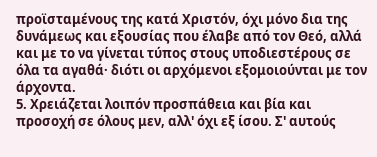προϊσταμένους της κατά Χριστόν, όχι μόνο δια της δυνάμεως και εξουσίας που έλαβε από τον Θεό, αλλά και με το να γίνεται τύπος στους υποδιεστέρους σε όλα τα αγαθά· διότι οι αρχόμενοι εξομοιούνται με τον άρχοντα.
5. Χρειάζεται λοιπόν προσπάθεια και βία και προσοχή σε όλους μεν, αλλ' όχι εξ ίσου. Σ' αυτούς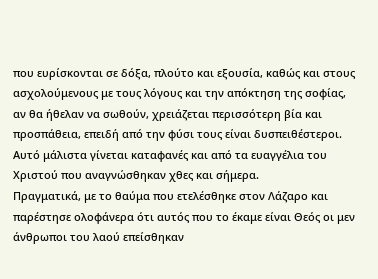που ευρίσκονται σε δόξα, πλούτο και εξουσία, καθώς και στους ασχολούμενους με τους λόγους και την απόκτηση της σοφίας, αν θα ήθελαν να σωθούν, χρειάζεται περισσότερη βία και προσπάθεια, επειδή από την φύσι τους είναι δυσπειθέστεροι. Αυτό μάλιστα γίνεται καταφανές και από τα ευαγγέλια του Χριστού που αναγνώσθηκαν χθες και σήμερα.
Πραγματικά, με το θαύμα που ετελέσθηκε στον Λάζαρο και παρέστησε ολοφάνερα ότι αυτός που το έκαμε είναι Θεός οι μεν άνθρωποι του λαού επείσθηκαν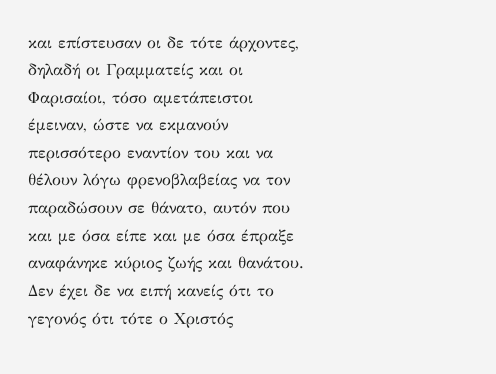και επίστευσαν οι δε τότε άρχοντες, δηλαδή οι Γραμματείς και οι Φαρισαίοι, τόσο αμετάπειστοι έμειναν, ώστε να εκμανούν περισσότερο εναντίον του και να θέλουν λόγω φρενοβλαβείας να τον παραδώσουν σε θάνατο, αυτόν που και με όσα είπε και με όσα έπραξε αναφάνηκε κύριος ζωής και θανάτου.
Δεν έχει δε να ειπή κανείς ότι το γεγονός ότι τότε ο Χριστός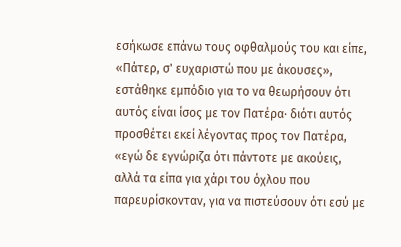εσήκωσε επάνω τους οφθαλμούς του και είπε, «Πάτερ, σ' ευχαριστώ που με άκουσες», εστάθηκε εμπόδιο για το να θεωρήσουν ότι αυτός είναι ίσος με τον Πατέρα· διότι αυτός προσθέτει εκεί λέγοντας προς τον Πατέρα, «εγώ δε εγνώριζα ότι πάντοτε με ακούεις, αλλά τα είπα για χάρι του όχλου που παρευρίσκονταν, για να πιστεύσουν ότι εσύ με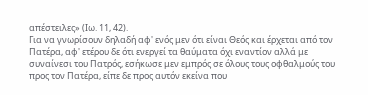απέστειλες» (Ιω. 11, 42).
Για να γνωρίσουν δηλαδή αφ' ενός μεν ότι είναι Θεός και έρχεται από τον Πατέρα, αφ' ετέρου δε ότι ενεργεί τα θαύματα όχι εναντίον αλλά με συναίνεσι του Πατρός, εσήκωσε μεν εμπρός σε όλους τους οφθαλμούς του προς τον Πατέρα, είπε δε προς αυτόν εκείνα που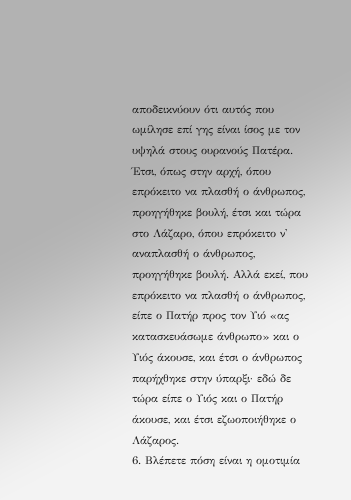αποδεικνύουν ότι αυτός που ωμίλησε επί γης είναι ίσος με τον υψηλά στους ουρανούς Πατέρα.
Έτσι, όπως στην αρχή, όπου επρόκειτο να πλασθή ο άνθρωπος, προηγήθηκε βουλή, έτσι και τώρα στο Λάζαρο, όπου επρόκειτο ν' αναπλασθή ο άνθρωπος, προηγήθηκε βουλή. Αλλά εκεί, που επρόκειτο να πλασθή ο άνθρωπος, είπε ο Πατήρ προς τον Υιό «ας κατασκευάσωμε άνθρωπο» και ο Υιός άκουσε, και έτσι ο άνθρωπος παρήχθηκε στην ύπαρξι· εδώ δε τώρα είπε ο Υιός και ο Πατήρ άκουσε, και έτσι εζωοποιήθηκε ο Λάζαρος.
6. Βλέπετε πόση είναι η ομοτιμία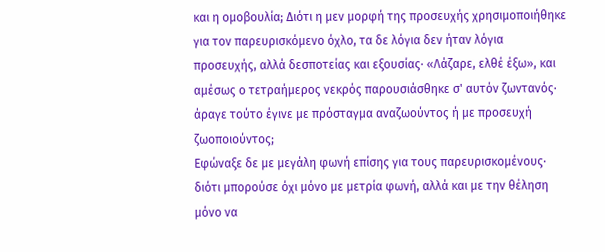και η ομοβουλία; Διότι η μεν μορφή της προσευχής χρησιμοποιήθηκε για τον παρευρισκόμενο όχλο, τα δε λόγια δεν ήταν λόγια προσευχής, αλλά δεσποτείας και εξουσίας· «Λάζαρε, ελθέ έξω», και αμέσως ο τετραήμερος νεκρός παρουσιάσθηκε σ' αυτόν ζωντανός· άραγε τούτο έγινε με πρόσταγμα αναζωούντος ή με προσευχή ζωοποιούντος;
Εφώναξε δε με μεγάλη φωνή επίσης για τους παρευρισκομένους· διότι μπορούσε όχι μόνο με μετρία φωνή, αλλά και με την θέληση μόνο να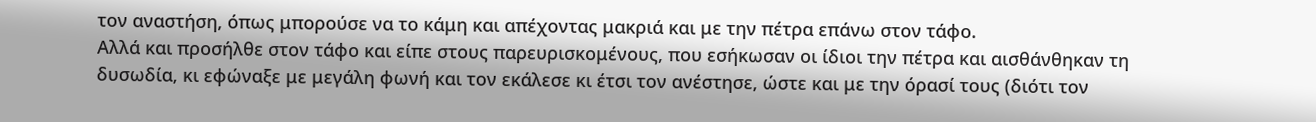τον αναστήση, όπως μπορούσε να το κάμη και απέχοντας μακριά και με την πέτρα επάνω στον τάφο.
Αλλά και προσήλθε στον τάφο και είπε στους παρευρισκομένους, που εσήκωσαν οι ίδιοι την πέτρα και αισθάνθηκαν τη δυσωδία, κι εφώναξε με μεγάλη φωνή και τον εκάλεσε κι έτσι τον ανέστησε, ώστε και με την όρασί τους (διότι τον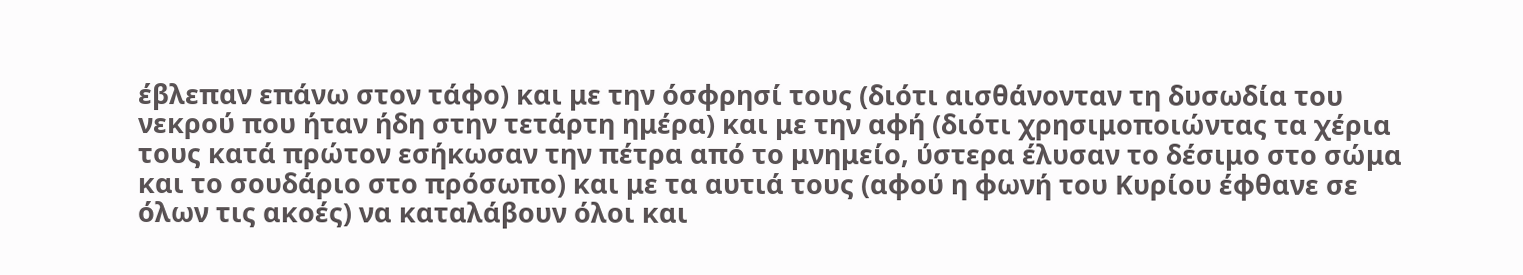έβλεπαν επάνω στον τάφο) και με την όσφρησί τους (διότι αισθάνονταν τη δυσωδία του νεκρού που ήταν ήδη στην τετάρτη ημέρα) και με την αφή (διότι χρησιμοποιώντας τα χέρια τους κατά πρώτον εσήκωσαν την πέτρα από το μνημείο, ύστερα έλυσαν το δέσιμο στο σώμα και το σουδάριο στο πρόσωπο) και με τα αυτιά τους (αφού η φωνή του Κυρίου έφθανε σε όλων τις ακοές) να καταλάβουν όλοι και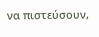να πιστεύσουν,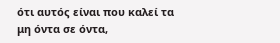ότι αυτός είναι που καλεί τα μη όντα σε όντα,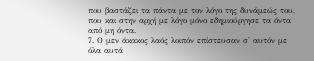που βαστάζει τα πάντα με τον λόγο της δυνάμεώς του, που και στην αρχή με λόγο μόνο εδημιούργησε τα όντα από μη όντα.
7. Ο μεν άκακος λαός λοιπόν επίστευσαν σ' αυτόν με όλα αυτά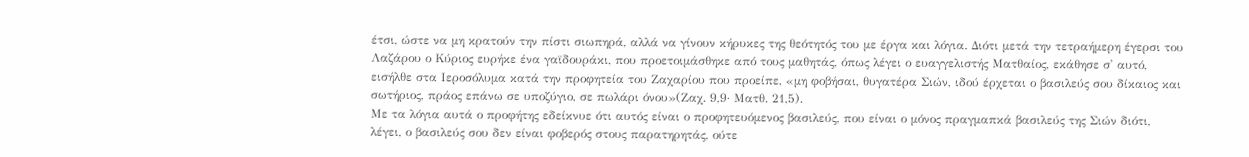έτσι, ώστε να μη κρατούν την πίστι σιωπηρά, αλλά να γίνουν κήρυκες της θεότητός του με έργα και λόγια. Διότι μετά την τετραήμερη έγερσι του Λαζάρου ο Κύριος ευρήκε ένα γαϊδουράκι, που προετοιμάσθηκε από τους μαθητάς, όπως λέγει ο ευαγγελιστής Ματθαίος, εκάθησε σ' αυτό, εισήλθε στα Ιεροσόλυμα κατά την προφητεία του Ζαχαρίου που προείπε, «μη φοβήσαι, θυγατέρα Σιών, ιδού έρχεται ο βασιλεύς σου δίκαιος και σωτήριος, πράος επάνω σε υποζύγιο, σε πωλάρι όνου»(Ζαχ. 9,9· Ματθ. 21,5).
Με τα λόγια αυτά ο προφήτης εδείκνυε ότι αυτός είναι ο προφητευόμενος βασιλεύς, που είναι ο μόνος πραγμαπκά βασιλεύς της Σιών διότι, λέγει, ο βασιλεύς σου δεν είναι φοβερός στους παρατηρητάς, ούτε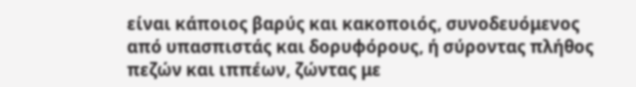είναι κάποιος βαρύς και κακοποιός, συνοδευόμενος από υπασπιστάς και δορυφόρους, ή σύροντας πλήθος πεζών και ιππέων, ζώντας με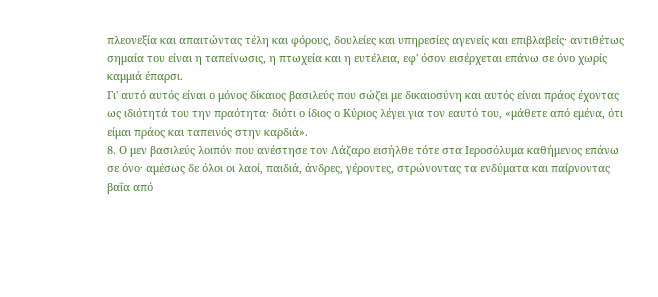πλεονεξία και απαιτώντας τέλη και φόρους, δουλείες και υπηρεσίες αγενείς και επιβλαβείς· αντιθέτως σημαία του είναι η ταπείνωσις, η πτωχεία και η ευτέλεια, εφ' όσον εισέρχεται επάνω σε όνο χωρίς καμμιά έπαρσι.
Γι' αυτό αυτός είναι ο μόνος δίκαιος βασιλεύς που σώζει με δικαιοσύνη και αυτός είναι πράος έχοντας ως ιδιότητά του την πραότητα· διότι ο ίδιος ο Κύριος λέγει για τον εαυτό του, «μάθετε από εμένα, ότι είμαι πράος και ταπεινός στην καρδιά».
8. Ο μεν βασιλεύς λοιπόν που ανέστησε τον Λάζαρο εισήλθε τότε στα Ιεροσόλυμα καθήμενος επάνω σε όνο· αμέσως δε όλοι οι λαοί, παιδιά, άνδρες, γέροντες, στρώνοντας τα ενδύματα και παίρνοντας βαΐα από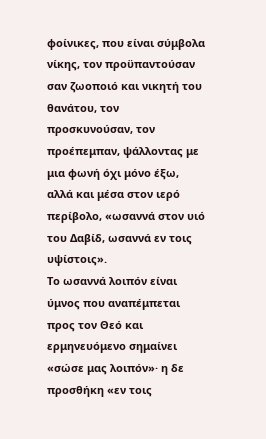φοίνικες, που είναι σύμβολα νίκης, τον προϋπαντούσαν σαν ζωοποιό και νικητή του θανάτου, τον προσκυνούσαν, τον προέπεμπαν, ψάλλοντας με μια φωνή όχι μόνο έξω, αλλά και μέσα στον ιερό περίβολο, «ωσαννά στον υιό του Δαβίδ, ωσαννά εν τοις υψίστοις».
Το ωσαννά λοιπόν είναι ύμνος που αναπέμπεται προς τον Θεό και ερμηνευόμενο σημαίνει «σώσε μας λοιπόν»· η δε προσθήκη «εν τοις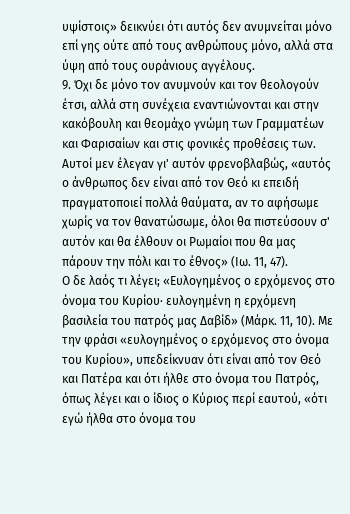υψίστοις» δεικνύει ότι αυτός δεν ανυμνείται μόνο επί γης ούτε από τους ανθρώπους μόνο, αλλά στα ύψη από τους ουράνιους αγγέλους.
9. Όχι δε μόνο τον ανυμνούν και τον θεολογούν έτσι, αλλά στη συνέχεια εναντιώνονται και στην κακόβουλη και θεομάχο γνώμη των Γραμματέων και Φαρισαίων και στις φονικές προθέσεις των. Αυτοί μεν έλεγαν γι' αυτόν φρενοβλαβώς, «αυτός ο άνθρωπος δεν είναι από τον Θεό κι επειδή πραγματοποιεί πολλά θαύματα, αν το αφήσωμε χωρίς να τον θανατώσωμε, όλοι θα πιστεύσουν σ' αυτόν και θα έλθουν οι Ρωμαίοι που θα μας πάρουν την πόλι και το έθνος» (Ιω. 11, 47).
Ο δε λαός τι λέγει; «Ευλογημένος ο ερχόμενος στο όνομα του Κυρίου· ευλογημένη η ερχόμενη βασιλεία του πατρός μας Δαβίδ» (Μάρκ. 11, 10). Με την φράσι «ευλογημένος ο ερχόμενος στο όνομα του Κυρίου», υπεδείκνυαν ότι είναι από τον Θεό και Πατέρα και ότι ήλθε στο όνομα του Πατρός, όπως λέγει και ο ίδιος ο Κύριος περί εαυτού, «ότι εγώ ήλθα στο όνομα του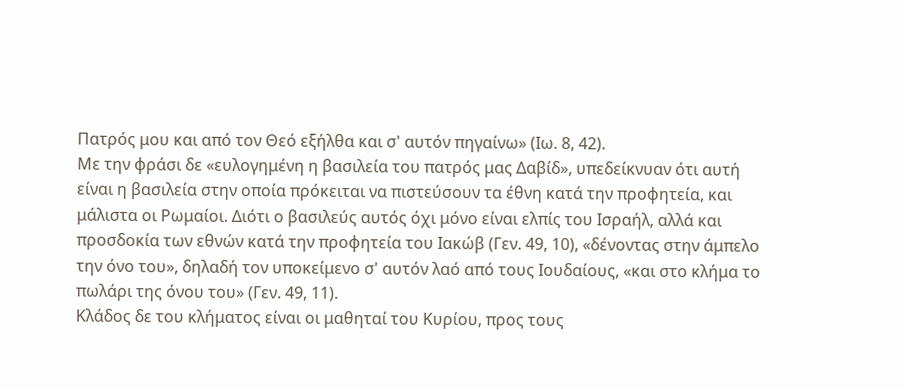Πατρός μου και από τον Θεό εξήλθα και σ' αυτόν πηγαίνω» (Ιω. 8, 42).
Με την φράσι δε «ευλογημένη η βασιλεία του πατρός μας Δαβίδ», υπεδείκνυαν ότι αυτή είναι η βασιλεία στην οποία πρόκειται να πιστεύσουν τα έθνη κατά την προφητεία, και μάλιστα οι Ρωμαίοι. Διότι ο βασιλεύς αυτός όχι μόνο είναι ελπίς του Ισραήλ, αλλά και προσδοκία των εθνών κατά την προφητεία του Ιακώβ (Γεν. 49, 10), «δένοντας στην άμπελο την όνο του», δηλαδή τον υποκείμενο σ' αυτόν λαό από τους Ιουδαίους, «και στο κλήμα το πωλάρι της όνου του» (Γεν. 49, 11).
Κλάδος δε του κλήματος είναι οι μαθηταί του Κυρίου, προς τους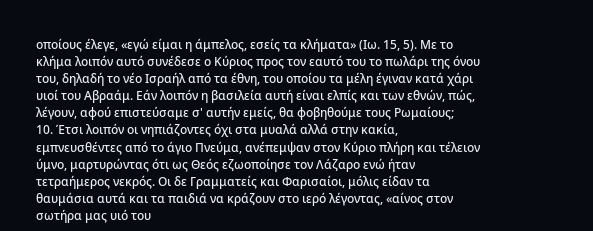οποίους έλεγε, «εγώ είμαι η άμπελος, εσείς τα κλήματα» (Ιω. 15, 5). Με το κλήμα λοιπόν αυτό συνέδεσε ο Κύριος προς τον εαυτό του το πωλάρι της όνου του, δηλαδή το νέο Ισραήλ από τα έθνη, του οποίου τα μέλη έγιναν κατά χάρι υιοί του Αβραάμ. Εάν λοιπόν η βασιλεία αυτή είναι ελπίς και των εθνών, πώς, λέγουν, αφού επιστεύσαμε σ' αυτήν εμείς, θα φοβηθούμε τους Ρωμαίους;
10. Έτσι λοιπόν οι νηπιάζοντες όχι στα μυαλά αλλά στην κακία, εμπνευσθέντες από το άγιο Πνεύμα, ανέπεμψαν στον Κύριο πλήρη και τέλειον ύμνο, μαρτυρώντας ότι ως Θεός εζωοποίησε τον Λάζαρο ενώ ήταν τετραήμερος νεκρός. Οι δε Γραμματείς και Φαρισαίοι, μόλις είδαν τα θαυμάσια αυτά και τα παιδιά να κράζουν στο ιερό λέγοντας, «αίνος στον σωτήρα μας υιό του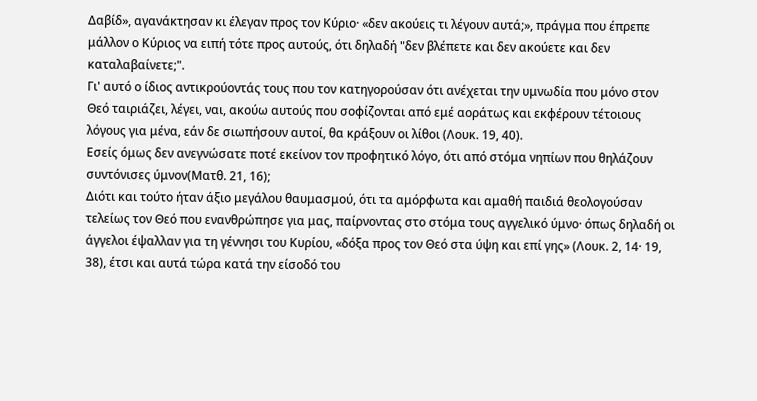Δαβίδ», αγανάκτησαν κι έλεγαν προς τον Κύριο· «δεν ακούεις τι λέγουν αυτά;», πράγμα που έπρεπε μάλλον ο Κύριος να ειπή τότε προς αυτούς, ότι δηλαδή "δεν βλέπετε και δεν ακούετε και δεν καταλαβαίνετε;".
Γι' αυτό ο ίδιος αντικρούοντάς τους που τον κατηγορούσαν ότι ανέχεται την υμνωδία που μόνο στον Θεό ταιριάζει, λέγει, ναι, ακούω αυτούς που σοφίζονται από εμέ αοράτως και εκφέρουν τέτοιους λόγους για μένα, εάν δε σιωπήσουν αυτοί, θα κράξουν οι λίθοι (Λουκ. 19, 40).
Εσείς όμως δεν ανεγνώσατε ποτέ εκείνον τον προφητικό λόγο, ότι από στόμα νηπίων που θηλάζουν συντόνισες ύμνον(Ματθ. 21, 16);
Διότι και τούτο ήταν άξιο μεγάλου θαυμασμού, ότι τα αμόρφωτα και αμαθή παιδιά θεολογούσαν τελείως τον Θεό που ενανθρώπησε για μας, παίρνοντας στο στόμα τους αγγελικό ύμνο· όπως δηλαδή οι άγγελοι έψαλλαν για τη γέννησι του Κυρίου, «δόξα προς τον Θεό στα ύψη και επί γης» (Λουκ. 2, 14· 19, 38), έτσι και αυτά τώρα κατά την είσοδό του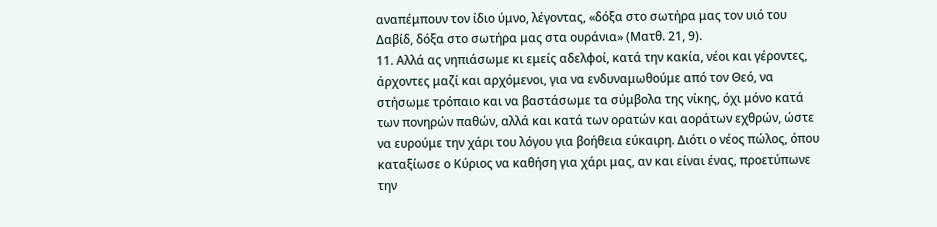αναπέμπουν τον ίδιο ύμνο, λέγοντας, «δόξα στο σωτήρα μας τον υιό του Δαβίδ, δόξα στο σωτήρα μας στα ουράνια» (Ματθ. 21, 9).
11. Αλλά ας νηπιάσωμε κι εμείς αδελφοί, κατά την κακία, νέοι και γέροντες, άρχοντες μαζί και αρχόμενοι, για να ενδυναμωθούμε από τον Θεό, να στήσωμε τρόπαιο και να βαστάσωμε τα σύμβολα της νίκης, όχι μόνο κατά των πονηρών παθών, αλλά και κατά των ορατών και αοράτων εχθρών, ώστε να ευρούμε την χάρι του λόγου για βοήθεια εύκαιρη. Διότι ο νέος πώλος, όπου καταξίωσε ο Κύριος να καθήση για χάρι μας, αν και είναι ένας, προετύπωνε την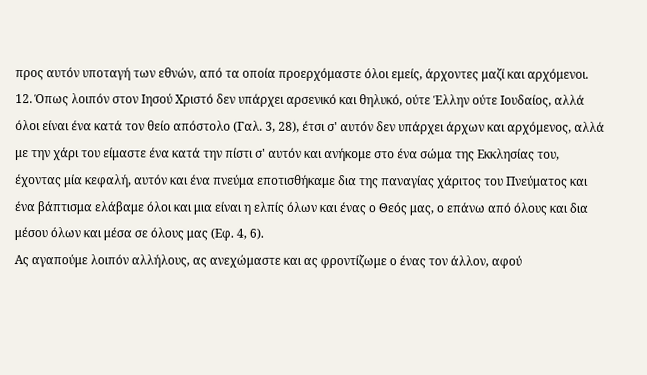προς αυτόν υποταγή των εθνών, από τα οποία προερχόμαστε όλοι εμείς, άρχοντες μαζί και αρχόμενοι.
12. Όπως λοιπόν στον Ιησού Χριστό δεν υπάρχει αρσενικό και θηλυκό, ούτε Έλλην ούτε Ιουδαίος, αλλά όλοι είναι ένα κατά τον θείο απόστολο (Γαλ. 3, 28), έτσι σ' αυτόν δεν υπάρχει άρχων και αρχόμενος, αλλά με την χάρι του είμαστε ένα κατά την πίστι σ' αυτόν και ανήκομε στο ένα σώμα της Εκκλησίας του, έχοντας μία κεφαλή, αυτόν και ένα πνεύμα εποτισθήκαμε δια της παναγίας χάριτος του Πνεύματος και ένα βάπτισμα ελάβαμε όλοι και μια είναι η ελπίς όλων και ένας ο Θεός μας, ο επάνω από όλους και δια μέσου όλων και μέσα σε όλους μας (Εφ. 4, 6).
Ας αγαπούμε λοιπόν αλλήλους, ας ανεχώμαστε και ας φροντίζωμε ο ένας τον άλλον, αφού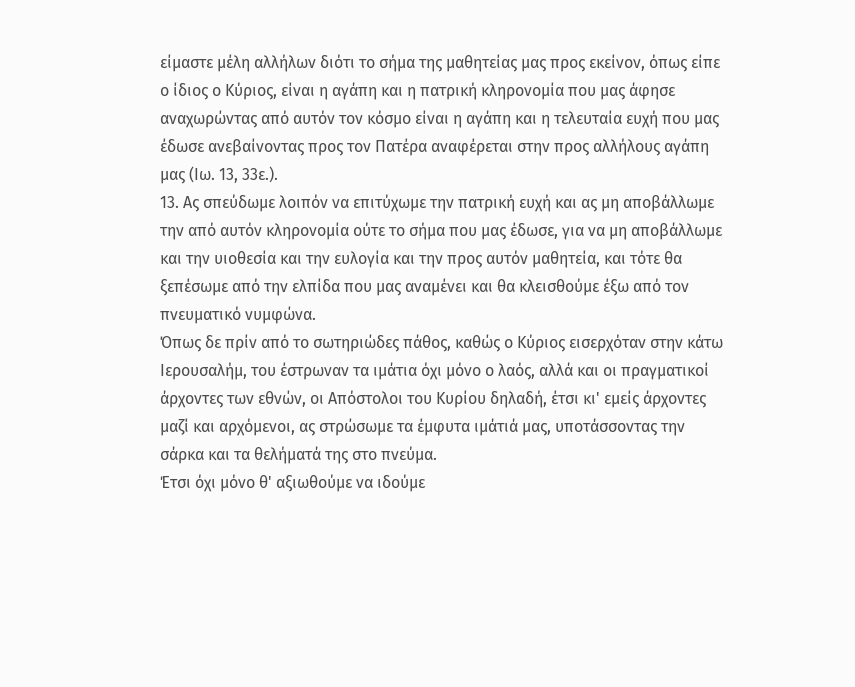είμαστε μέλη αλλήλων διότι το σήμα της μαθητείας μας προς εκείνον, όπως είπε ο ίδιος ο Κύριος, είναι η αγάπη και η πατρική κληρονομία που μας άφησε αναχωρώντας από αυτόν τον κόσμο είναι η αγάπη και η τελευταία ευχή που μας έδωσε ανεβαίνοντας προς τον Πατέρα αναφέρεται στην προς αλλήλους αγάπη μας (Ιω. 13, 33ε.).
13. Ας σπεύδωμε λοιπόν να επιτύχωμε την πατρική ευχή και ας μη αποβάλλωμε την από αυτόν κληρονομία ούτε το σήμα που μας έδωσε, για να μη αποβάλλωμε και την υιοθεσία και την ευλογία και την προς αυτόν μαθητεία, και τότε θα ξεπέσωμε από την ελπίδα που μας αναμένει και θα κλεισθούμε έξω από τον πνευματικό νυμφώνα.
Όπως δε πρίν από το σωτηριώδες πάθος, καθώς ο Κύριος εισερχόταν στην κάτω Ιερουσαλήμ, του έστρωναν τα ιμάτια όχι μόνο ο λαός, αλλά και οι πραγματικοί άρχοντες των εθνών, οι Απόστολοι του Κυρίου δηλαδή, έτσι κι' εμείς άρχοντες μαζί και αρχόμενοι, ας στρώσωμε τα έμφυτα ιμάτιά μας, υποτάσσοντας την σάρκα και τα θελήματά της στο πνεύμα.
Έτσι όχι μόνο θ' αξιωθούμε να ιδούμε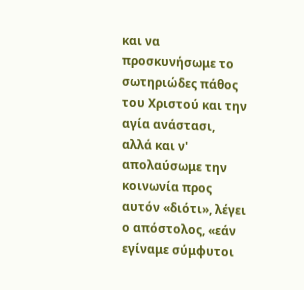και να προσκυνήσωμε το σωτηριώδες πάθος του Χριστού και την αγία ανάστασι, αλλά και ν' απολαύσωμε την κοινωνία προς αυτόν «διότι», λέγει ο απόστολος, «εάν εγίναμε σύμφυτοι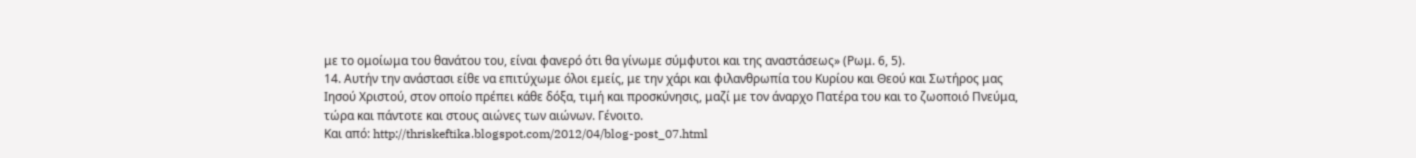με το ομοίωμα του θανάτου του, είναι φανερό ότι θα γίνωμε σύμφυτοι και της αναστάσεως» (Ρωμ. 6, 5).
14. Αυτήν την ανάστασι είθε να επιτύχωμε όλοι εμείς, με την χάρι και φιλανθρωπία του Κυρίου και Θεού και Σωτήρος μας Ιησού Χριστού, στον οποίο πρέπει κάθε δόξα, τιμή και προσκύνησις, μαζί με τον άναρχο Πατέρα του και το ζωοποιό Πνεύμα, τώρα και πάντοτε και στους αιώνες των αιώνων. Γένοιτο.
Και από: http://thriskeftika.blogspot.com/2012/04/blog-post_07.html